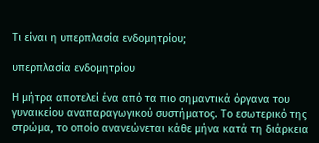Τι είναι η υπερπλασία ενδομητρίου;

υπερπλασία ενδομητρίου

Η μήτρα αποτελεί ένα από τα πιο σημαντικά όργανα του γυναικείου αναπαραγωγικού συστήματος. Το εσωτερικό της στρώμα, το οποίο ανανεώνεται κάθε μήνα κατά τη διάρκεια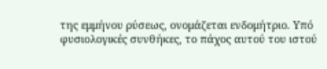της εμμήνου ρύσεως, ονομάζεται ενδομήτριο. Υπό φυσιολογικές συνθήκες, το πάχος αυτού του ιστού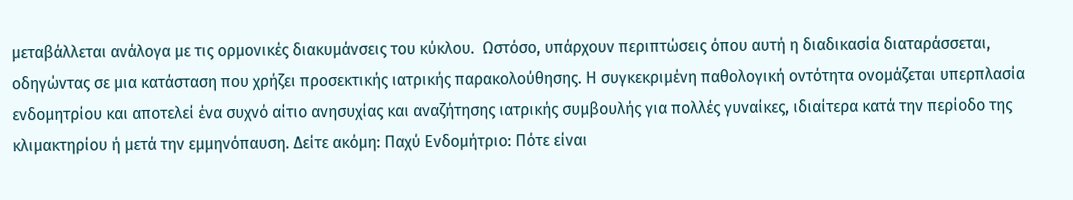μεταβάλλεται ανάλογα με τις ορμονικές διακυμάνσεις του κύκλου.  Ωστόσο, υπάρχουν περιπτώσεις όπου αυτή η διαδικασία διαταράσσεται, οδηγώντας σε μια κατάσταση που χρήζει προσεκτικής ιατρικής παρακολούθησης. Η συγκεκριμένη παθολογική οντότητα ονομάζεται υπερπλασία ενδομητρίου και αποτελεί ένα συχνό αίτιο ανησυχίας και αναζήτησης ιατρικής συμβουλής για πολλές γυναίκες, ιδιαίτερα κατά την περίοδο της κλιμακτηρίου ή μετά την εμμηνόπαυση. Δείτε ακόμη: Παχύ Ενδομήτριο: Πότε είναι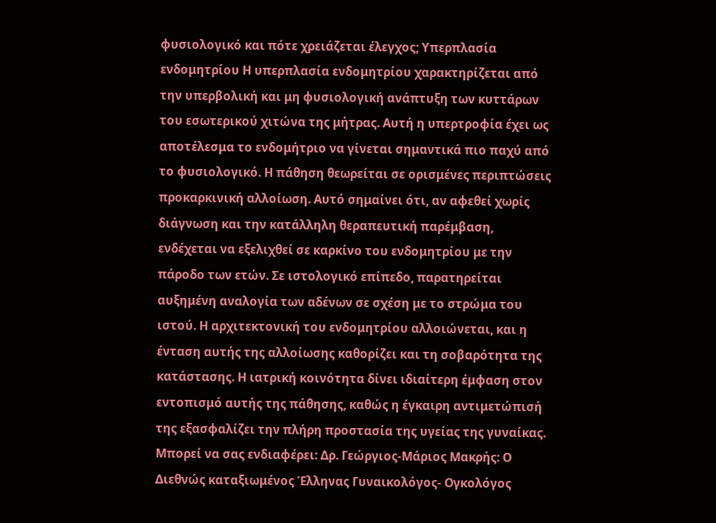φυσιολογικό και πότε χρειάζεται έλεγχος; Υπερπλασία ενδομητρίου Η υπερπλασία ενδομητρίου χαρακτηρίζεται από την υπερβολική και μη φυσιολογική ανάπτυξη των κυττάρων του εσωτερικού χιτώνα της μήτρας. Αυτή η υπερτροφία έχει ως αποτέλεσμα το ενδομήτριο να γίνεται σημαντικά πιο παχύ από το φυσιολογικό. Η πάθηση θεωρείται σε ορισμένες περιπτώσεις προκαρκινική αλλοίωση. Αυτό σημαίνει ότι, αν αφεθεί χωρίς διάγνωση και την κατάλληλη θεραπευτική παρέμβαση, ενδέχεται να εξελιχθεί σε καρκίνο του ενδομητρίου με την πάροδο των ετών. Σε ιστολογικό επίπεδο, παρατηρείται αυξημένη αναλογία των αδένων σε σχέση με το στρώμα του ιστού. Η αρχιτεκτονική του ενδομητρίου αλλοιώνεται, και η ένταση αυτής της αλλοίωσης καθορίζει και τη σοβαρότητα της κατάστασης. Η ιατρική κοινότητα δίνει ιδιαίτερη έμφαση στον εντοπισμό αυτής της πάθησης, καθώς η έγκαιρη αντιμετώπισή της εξασφαλίζει την πλήρη προστασία της υγείας της γυναίκας. Mπορεί να σας ενδιαφέρει: Δρ. Γεώργιος-Μάριος Μακρής: Ο Διεθνώς καταξιωμένος Έλληνας Γυναικολόγος- Ογκολόγος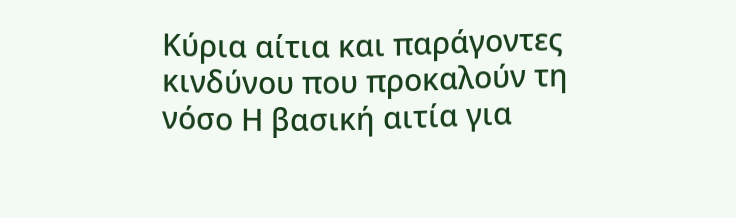Κύρια αίτια και παράγοντες κινδύνου που προκαλούν τη νόσο Η βασική αιτία για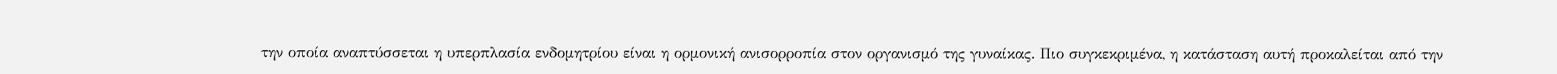την οποία αναπτύσσεται η υπερπλασία ενδομητρίου είναι η ορμονική ανισορροπία στον οργανισμό της γυναίκας. Πιο συγκεκριμένα, η κατάσταση αυτή προκαλείται από την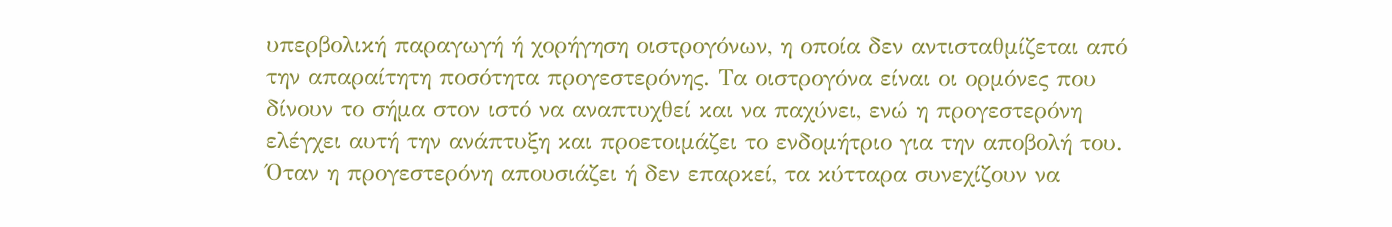υπερβολική παραγωγή ή χορήγηση οιστρογόνων, η οποία δεν αντισταθμίζεται από την απαραίτητη ποσότητα προγεστερόνης. Τα οιστρογόνα είναι οι ορμόνες που δίνουν το σήμα στον ιστό να αναπτυχθεί και να παχύνει, ενώ η προγεστερόνη ελέγχει αυτή την ανάπτυξη και προετοιμάζει το ενδομήτριο για την αποβολή του. Όταν η προγεστερόνη απουσιάζει ή δεν επαρκεί, τα κύτταρα συνεχίζουν να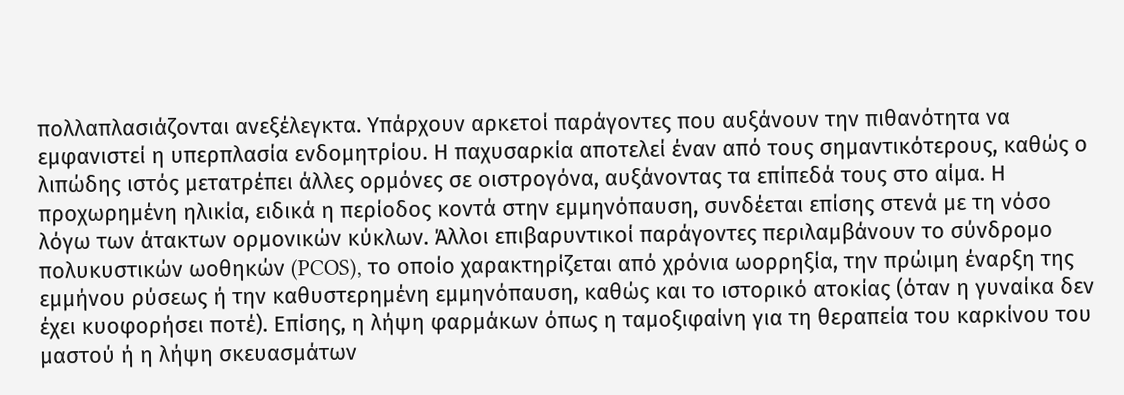πολλαπλασιάζονται ανεξέλεγκτα. Υπάρχουν αρκετοί παράγοντες που αυξάνουν την πιθανότητα να εμφανιστεί η υπερπλασία ενδομητρίου. Η παχυσαρκία αποτελεί έναν από τους σημαντικότερους, καθώς ο λιπώδης ιστός μετατρέπει άλλες ορμόνες σε οιστρογόνα, αυξάνοντας τα επίπεδά τους στο αίμα. Η προχωρημένη ηλικία, ειδικά η περίοδος κοντά στην εμμηνόπαυση, συνδέεται επίσης στενά με τη νόσο λόγω των άτακτων ορμονικών κύκλων. Άλλοι επιβαρυντικοί παράγοντες περιλαμβάνουν το σύνδρομο πολυκυστικών ωοθηκών (PCOS), το οποίο χαρακτηρίζεται από χρόνια ωορρηξία, την πρώιμη έναρξη της εμμήνου ρύσεως ή την καθυστερημένη εμμηνόπαυση, καθώς και το ιστορικό ατοκίας (όταν η γυναίκα δεν έχει κυοφορήσει ποτέ). Επίσης, η λήψη φαρμάκων όπως η ταμοξιφαίνη για τη θεραπεία του καρκίνου του μαστού ή η λήψη σκευασμάτων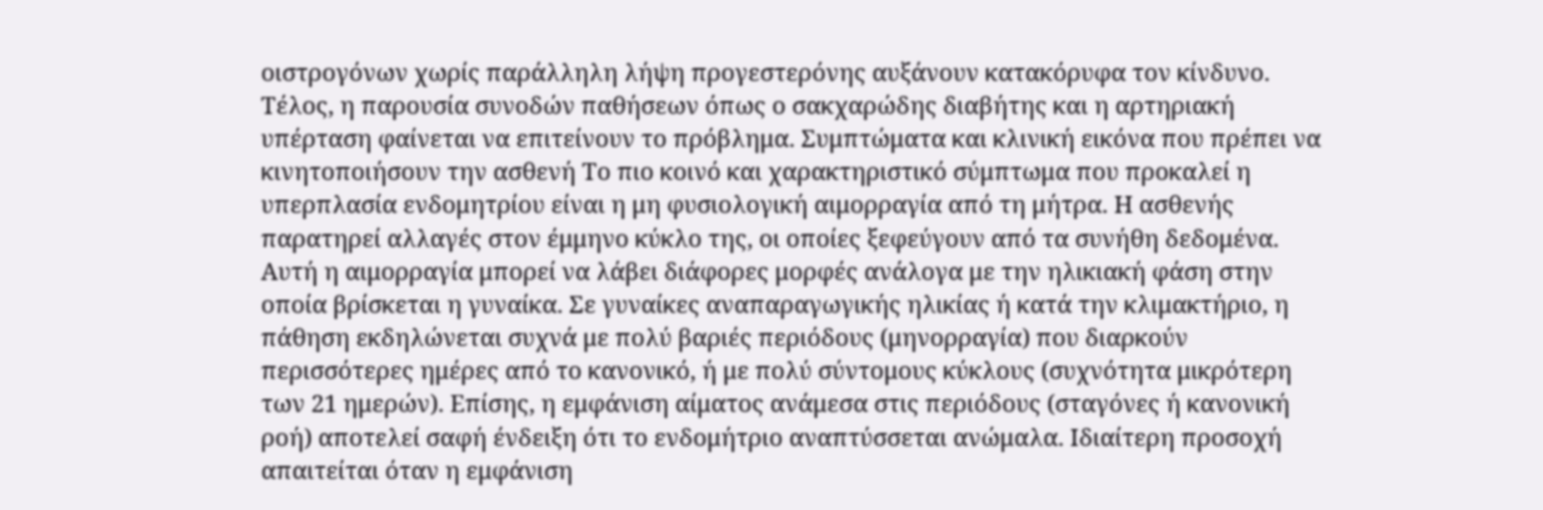οιστρογόνων χωρίς παράλληλη λήψη προγεστερόνης αυξάνουν κατακόρυφα τον κίνδυνο. Τέλος, η παρουσία συνοδών παθήσεων όπως ο σακχαρώδης διαβήτης και η αρτηριακή υπέρταση φαίνεται να επιτείνουν το πρόβλημα. Συμπτώματα και κλινική εικόνα που πρέπει να κινητοποιήσουν την ασθενή Το πιο κοινό και χαρακτηριστικό σύμπτωμα που προκαλεί η υπερπλασία ενδομητρίου είναι η μη φυσιολογική αιμορραγία από τη μήτρα. Η ασθενής παρατηρεί αλλαγές στον έμμηνο κύκλο της, οι οποίες ξεφεύγουν από τα συνήθη δεδομένα. Αυτή η αιμορραγία μπορεί να λάβει διάφορες μορφές ανάλογα με την ηλικιακή φάση στην οποία βρίσκεται η γυναίκα. Σε γυναίκες αναπαραγωγικής ηλικίας ή κατά την κλιμακτήριο, η πάθηση εκδηλώνεται συχνά με πολύ βαριές περιόδους (μηνορραγία) που διαρκούν περισσότερες ημέρες από το κανονικό, ή με πολύ σύντομους κύκλους (συχνότητα μικρότερη των 21 ημερών). Επίσης, η εμφάνιση αίματος ανάμεσα στις περιόδους (σταγόνες ή κανονική ροή) αποτελεί σαφή ένδειξη ότι το ενδομήτριο αναπτύσσεται ανώμαλα. Ιδιαίτερη προσοχή απαιτείται όταν η εμφάνιση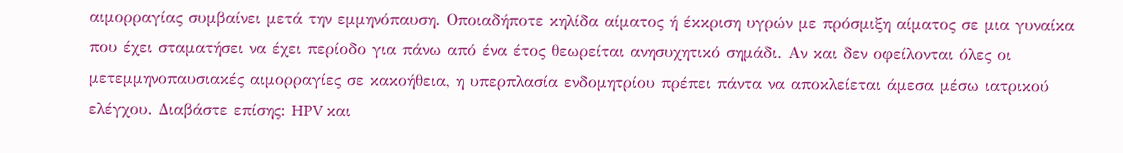αιμορραγίας συμβαίνει μετά την εμμηνόπαυση. Οποιαδήποτε κηλίδα αίματος ή έκκριση υγρών με πρόσμιξη αίματος σε μια γυναίκα που έχει σταματήσει να έχει περίοδο για πάνω από ένα έτος θεωρείται ανησυχητικό σημάδι. Αν και δεν οφείλονται όλες οι μετεμμηνοπαυσιακές αιμορραγίες σε κακοήθεια, η υπερπλασία ενδομητρίου πρέπει πάντα να αποκλείεται άμεσα μέσω ιατρικού ελέγχου. Διαβάστε επίσης: HPV και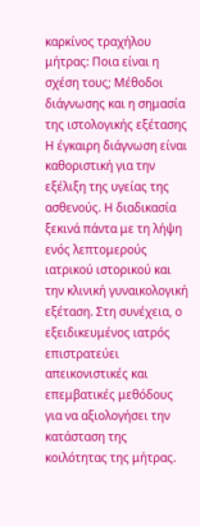καρκίνος τραχήλου μήτρας: Ποια είναι η σχέση τους; Μέθοδοι διάγνωσης και η σημασία της ιστολογικής εξέτασης Η έγκαιρη διάγνωση είναι καθοριστική για την εξέλιξη της υγείας της ασθενούς. Η διαδικασία ξεκινά πάντα με τη λήψη ενός λεπτομερούς ιατρικού ιστορικού και την κλινική γυναικολογική εξέταση. Στη συνέχεια, ο εξειδικευμένος ιατρός επιστρατεύει απεικονιστικές και επεμβατικές μεθόδους για να αξιολογήσει την κατάσταση της κοιλότητας της μήτρας.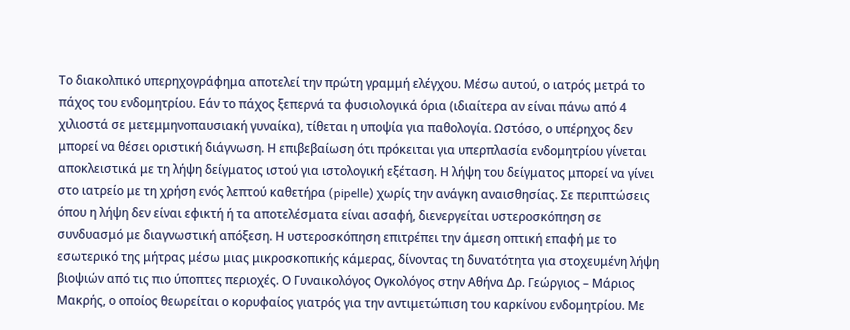Το διακολπικό υπερηχογράφημα αποτελεί την πρώτη γραμμή ελέγχου. Μέσω αυτού, ο ιατρός μετρά το πάχος του ενδομητρίου. Εάν το πάχος ξεπερνά τα φυσιολογικά όρια (ιδιαίτερα αν είναι πάνω από 4 χιλιοστά σε μετεμμηνοπαυσιακή γυναίκα), τίθεται η υποψία για παθολογία. Ωστόσο, ο υπέρηχος δεν μπορεί να θέσει οριστική διάγνωση. Η επιβεβαίωση ότι πρόκειται για υπερπλασία ενδομητρίου γίνεται αποκλειστικά με τη λήψη δείγματος ιστού για ιστολογική εξέταση. Η λήψη του δείγματος μπορεί να γίνει στο ιατρείο με τη χρήση ενός λεπτού καθετήρα (pipelle) χωρίς την ανάγκη αναισθησίας. Σε περιπτώσεις όπου η λήψη δεν είναι εφικτή ή τα αποτελέσματα είναι ασαφή, διενεργείται υστεροσκόπηση σε συνδυασμό με διαγνωστική απόξεση. Η υστεροσκόπηση επιτρέπει την άμεση οπτική επαφή με το εσωτερικό της μήτρας μέσω μιας μικροσκοπικής κάμερας, δίνοντας τη δυνατότητα για στοχευμένη λήψη βιοψιών από τις πιο ύποπτες περιοχές. Ο Γυναικολόγος Ογκολόγος στην Αθήνα Δρ. Γεώργιος – Μάριος Μακρής, ο οποίος θεωρείται ο κορυφαίος γιατρός για την αντιμετώπιση του καρκίνου ενδομητρίου. Με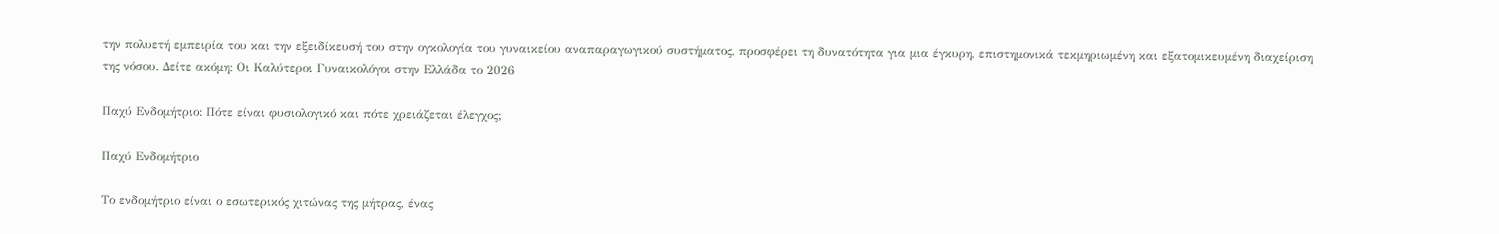την πολυετή εμπειρία του και την εξειδίκευσή του στην ογκολογία του γυναικείου αναπαραγωγικού συστήματος, προσφέρει τη δυνατότητα για μια έγκυρη, επιστημονικά τεκμηριωμένη και εξατομικευμένη διαχείριση της νόσου. Δείτε ακόμη: Οι Καλύτεροι Γυναικολόγοι στην Ελλάδα το 2026

Παχύ Ενδομήτριο: Πότε είναι φυσιολογικό και πότε χρειάζεται έλεγχος;

Παχύ Ενδομήτριο

Το ενδομήτριο είναι ο εσωτερικός χιτώνας της μήτρας, ένας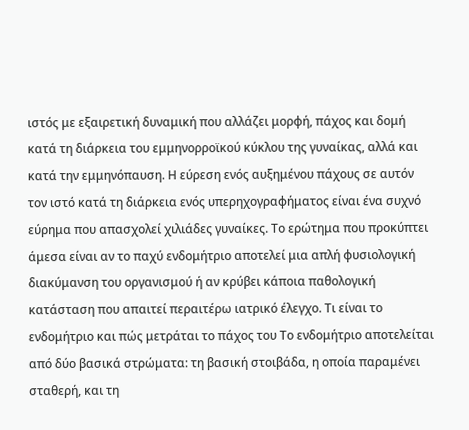ιστός με εξαιρετική δυναμική που αλλάζει μορφή, πάχος και δομή κατά τη διάρκεια του εμμηνορροϊκού κύκλου της γυναίκας, αλλά και κατά την εμμηνόπαυση. Η εύρεση ενός αυξημένου πάχους σε αυτόν τον ιστό κατά τη διάρκεια ενός υπερηχογραφήματος είναι ένα συχνό εύρημα που απασχολεί χιλιάδες γυναίκες. Το ερώτημα που προκύπτει άμεσα είναι αν το παχύ ενδομήτριο αποτελεί μια απλή φυσιολογική διακύμανση του οργανισμού ή αν κρύβει κάποια παθολογική κατάσταση που απαιτεί περαιτέρω ιατρικό έλεγχο. Τι είναι το ενδομήτριο και πώς μετράται το πάχος του Το ενδομήτριο αποτελείται από δύο βασικά στρώματα: τη βασική στοιβάδα, η οποία παραμένει σταθερή, και τη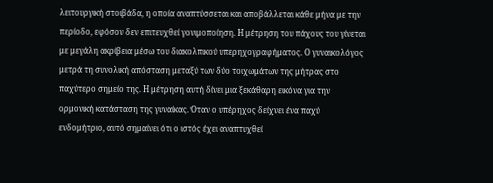λειτουργική στοιβάδα, η οποία αναπτύσσεται και αποβάλλεται κάθε μήνα με την περίοδο, εφόσον δεν επιτευχθεί γονιμοποίηση. Η μέτρηση του πάχους του γίνεται με μεγάλη ακρίβεια μέσω του διακολπικού υπερηχογραφήματος. Ο γυναικολόγος μετρά τη συνολική απόσταση μεταξύ των δύο τοιχωμάτων της μήτρας στο παχύτερο σημείο της. Η μέτρηση αυτή δίνει μια ξεκάθαρη εικόνα για την ορμονική κατάσταση της γυναίκας. Όταν ο υπέρηχος δείχνει ένα παχύ ενδομήτριο, αυτό σημαίνει ότι ο ιστός έχει αναπτυχθεί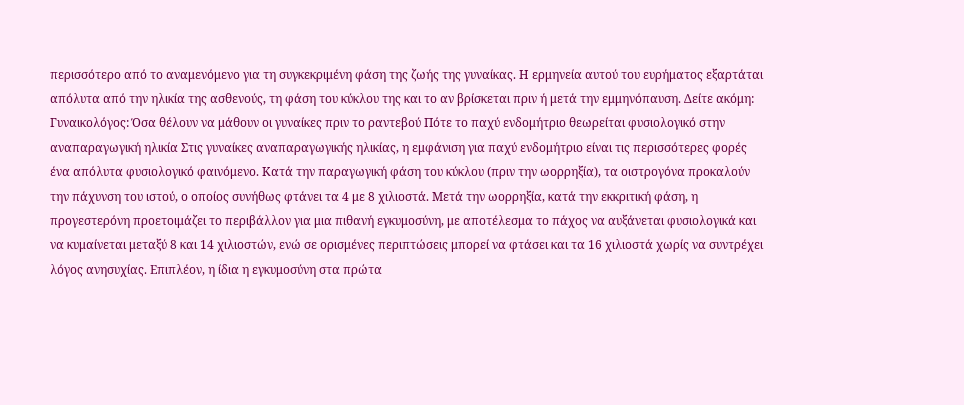περισσότερο από το αναμενόμενο για τη συγκεκριμένη φάση της ζωής της γυναίκας. Η ερμηνεία αυτού του ευρήματος εξαρτάται απόλυτα από την ηλικία της ασθενούς, τη φάση του κύκλου της και το αν βρίσκεται πριν ή μετά την εμμηνόπαυση. Δείτε ακόμη: Γυναικολόγος: Όσα θέλουν να μάθουν οι γυναίκες πριν το ραντεβού Πότε το παχύ ενδομήτριο θεωρείται φυσιολογικό στην αναπαραγωγική ηλικία Στις γυναίκες αναπαραγωγικής ηλικίας, η εμφάνιση για παχύ ενδομήτριο είναι τις περισσότερες φορές ένα απόλυτα φυσιολογικό φαινόμενο. Κατά την παραγωγική φάση του κύκλου (πριν την ωορρηξία), τα οιστρογόνα προκαλούν την πάχυνση του ιστού, ο οποίος συνήθως φτάνει τα 4 με 8 χιλιοστά. Μετά την ωορρηξία, κατά την εκκριτική φάση, η προγεστερόνη προετοιμάζει το περιβάλλον για μια πιθανή εγκυμοσύνη, με αποτέλεσμα το πάχος να αυξάνεται φυσιολογικά και να κυμαίνεται μεταξύ 8 και 14 χιλιοστών, ενώ σε ορισμένες περιπτώσεις μπορεί να φτάσει και τα 16 χιλιοστά χωρίς να συντρέχει λόγος ανησυχίας. Επιπλέον, η ίδια η εγκυμοσύνη στα πρώτα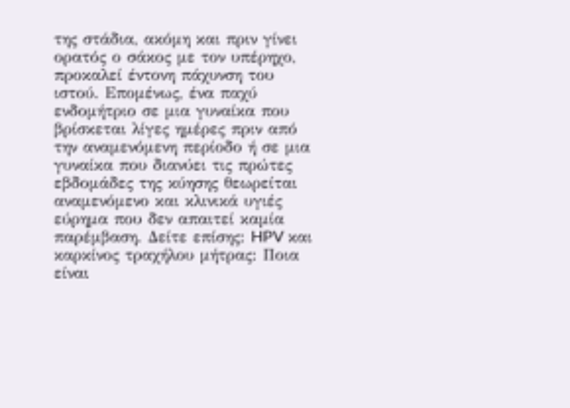της στάδια, ακόμη και πριν γίνει ορατός ο σάκος με τον υπέρηχο, προκαλεί έντονη πάχυνση του ιστού. Επομένως, ένα παχύ ενδομήτριο σε μια γυναίκα που βρίσκεται λίγες ημέρες πριν από την αναμενόμενη περίοδο ή σε μια γυναίκα που διανύει τις πρώτες εβδομάδες της κύησης θεωρείται αναμενόμενο και κλινικά υγιές εύρημα που δεν απαιτεί καμία παρέμβαση. Δείτε επίσης: HPV και καρκίνος τραχήλου μήτρας: Ποια είναι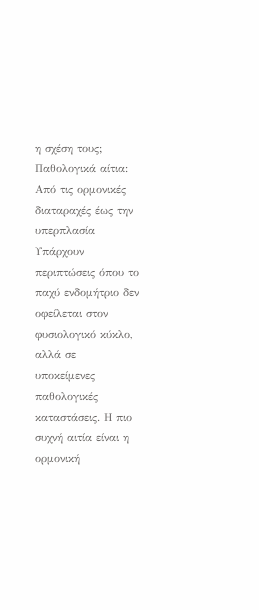η σχέση τους; Παθολογικά αίτια: Από τις ορμονικές διαταραχές έως την υπερπλασία Υπάρχουν περιπτώσεις όπου το παχύ ενδομήτριο δεν οφείλεται στον φυσιολογικό κύκλο, αλλά σε υποκείμενες παθολογικές καταστάσεις. Η πιο συχνή αιτία είναι η ορμονική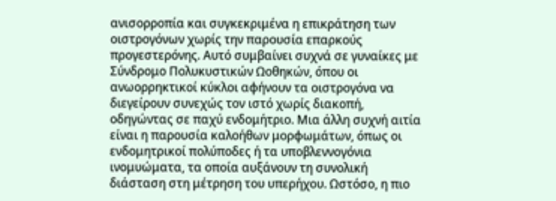ανισορροπία και συγκεκριμένα η επικράτηση των οιστρογόνων χωρίς την παρουσία επαρκούς προγεστερόνης. Αυτό συμβαίνει συχνά σε γυναίκες με Σύνδρομο Πολυκυστικών Ωοθηκών, όπου οι ανωορρηκτικοί κύκλοι αφήνουν τα οιστρογόνα να διεγείρουν συνεχώς τον ιστό χωρίς διακοπή, οδηγώντας σε παχύ ενδομήτριο. Μια άλλη συχνή αιτία είναι η παρουσία καλοήθων μορφωμάτων, όπως οι ενδομητρικοί πολύποδες ή τα υποβλεννογόνια ινομυώματα, τα οποία αυξάνουν τη συνολική διάσταση στη μέτρηση του υπερήχου. Ωστόσο, η πιο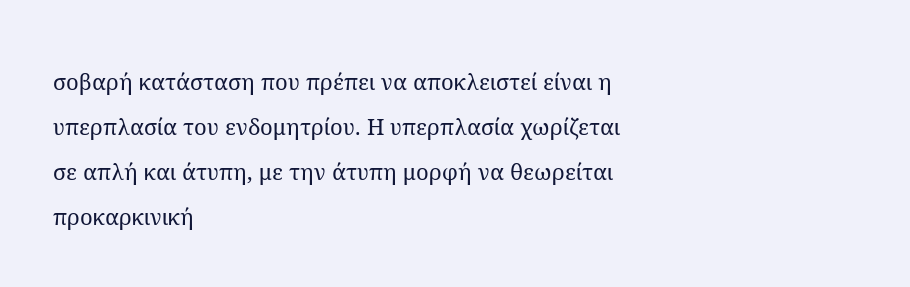σοβαρή κατάσταση που πρέπει να αποκλειστεί είναι η υπερπλασία του ενδομητρίου. Η υπερπλασία χωρίζεται σε απλή και άτυπη, με την άτυπη μορφή να θεωρείται προκαρκινική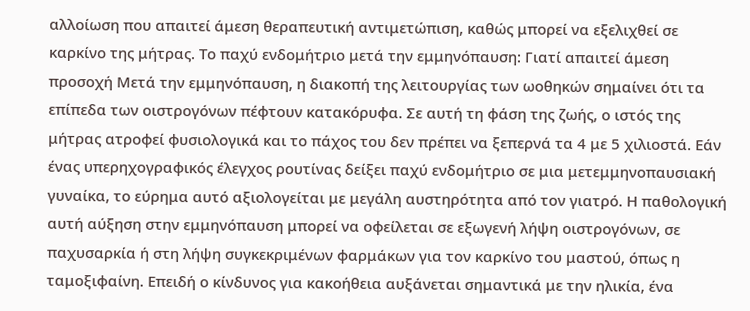αλλοίωση που απαιτεί άμεση θεραπευτική αντιμετώπιση, καθώς μπορεί να εξελιχθεί σε καρκίνο της μήτρας. Το παχύ ενδομήτριο μετά την εμμηνόπαυση: Γιατί απαιτεί άμεση προσοχή Μετά την εμμηνόπαυση, η διακοπή της λειτουργίας των ωοθηκών σημαίνει ότι τα επίπεδα των οιστρογόνων πέφτουν κατακόρυφα. Σε αυτή τη φάση της ζωής, ο ιστός της μήτρας ατροφεί φυσιολογικά και το πάχος του δεν πρέπει να ξεπερνά τα 4 με 5 χιλιοστά. Εάν ένας υπερηχογραφικός έλεγχος ρουτίνας δείξει παχύ ενδομήτριο σε μια μετεμμηνοπαυσιακή γυναίκα, το εύρημα αυτό αξιολογείται με μεγάλη αυστηρότητα από τον γιατρό. Η παθολογική αυτή αύξηση στην εμμηνόπαυση μπορεί να οφείλεται σε εξωγενή λήψη οιστρογόνων, σε παχυσαρκία ή στη λήψη συγκεκριμένων φαρμάκων για τον καρκίνο του μαστού, όπως η ταμοξιφαίνη. Επειδή ο κίνδυνος για κακοήθεια αυξάνεται σημαντικά με την ηλικία, ένα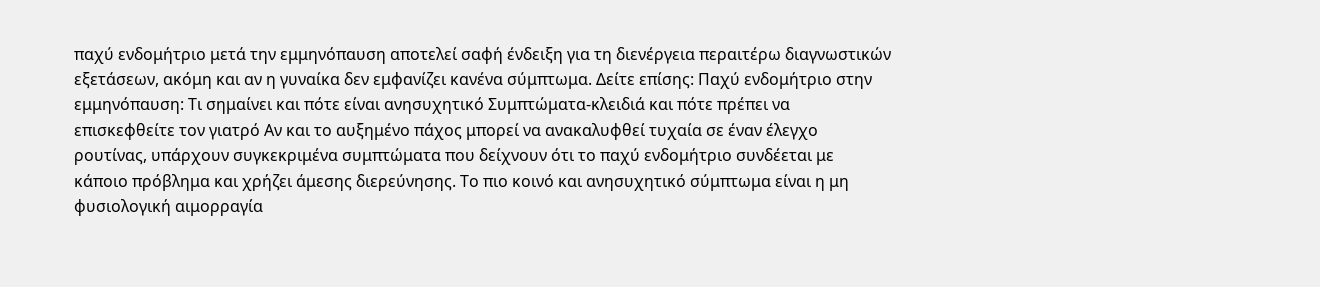παχύ ενδομήτριο μετά την εμμηνόπαυση αποτελεί σαφή ένδειξη για τη διενέργεια περαιτέρω διαγνωστικών εξετάσεων, ακόμη και αν η γυναίκα δεν εμφανίζει κανένα σύμπτωμα. Δείτε επίσης: Παχύ ενδομήτριο στην εμμηνόπαυση: Τι σημαίνει και πότε είναι ανησυχητικό Συμπτώματα-κλειδιά και πότε πρέπει να επισκεφθείτε τον γιατρό Αν και το αυξημένο πάχος μπορεί να ανακαλυφθεί τυχαία σε έναν έλεγχο ρουτίνας, υπάρχουν συγκεκριμένα συμπτώματα που δείχνουν ότι το παχύ ενδομήτριο συνδέεται με κάποιο πρόβλημα και χρήζει άμεσης διερεύνησης. Το πιο κοινό και ανησυχητικό σύμπτωμα είναι η μη φυσιολογική αιμορραγία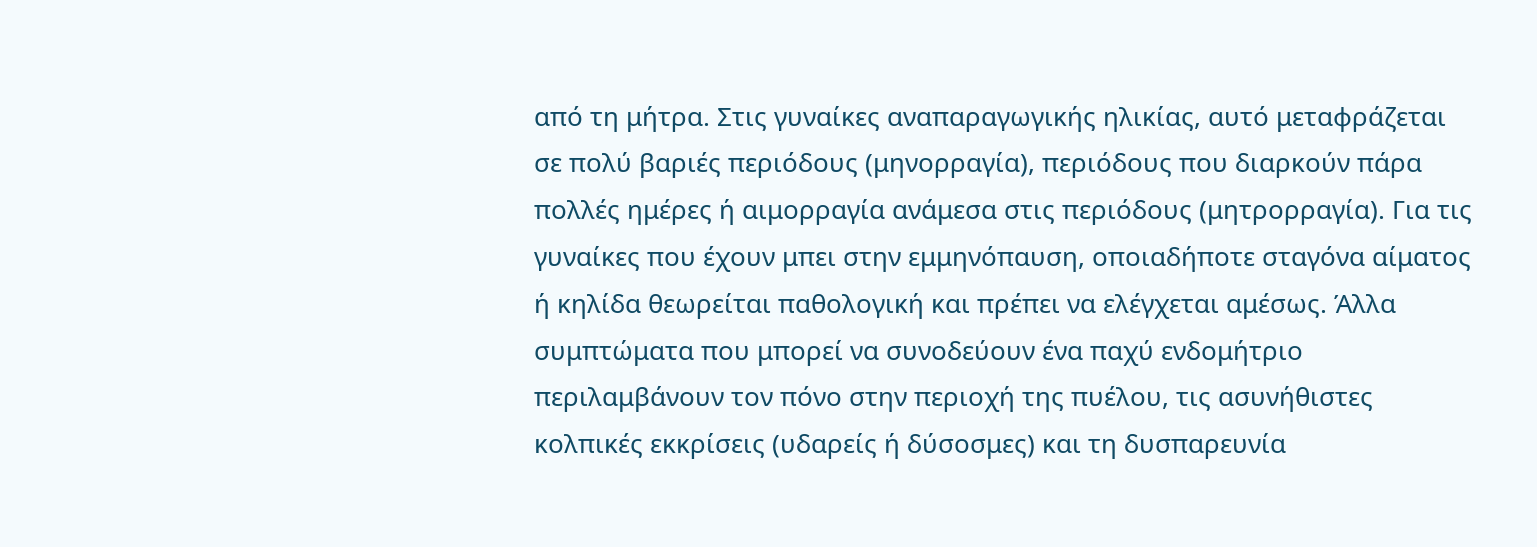από τη μήτρα. Στις γυναίκες αναπαραγωγικής ηλικίας, αυτό μεταφράζεται σε πολύ βαριές περιόδους (μηνορραγία), περιόδους που διαρκούν πάρα πολλές ημέρες ή αιμορραγία ανάμεσα στις περιόδους (μητρορραγία). Για τις γυναίκες που έχουν μπει στην εμμηνόπαυση, οποιαδήποτε σταγόνα αίματος ή κηλίδα θεωρείται παθολογική και πρέπει να ελέγχεται αμέσως. Άλλα συμπτώματα που μπορεί να συνοδεύουν ένα παχύ ενδομήτριο περιλαμβάνουν τον πόνο στην περιοχή της πυέλου, τις ασυνήθιστες κολπικές εκκρίσεις (υδαρείς ή δύσοσμες) και τη δυσπαρευνία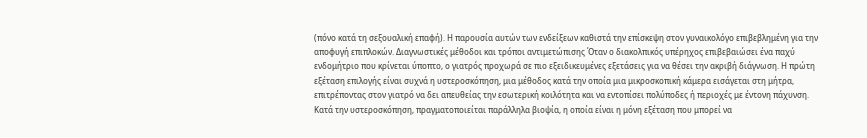(πόνο κατά τη σεξουαλική επαφή). Η παρουσία αυτών των ενδείξεων καθιστά την επίσκεψη στον γυναικολόγο επιβεβλημένη για την αποφυγή επιπλοκών. Διαγνωστικές μέθοδοι και τρόποι αντιμετώπισης Όταν ο διακολπικός υπέρηχος επιβεβαιώσει ένα παχύ ενδομήτριο που κρίνεται ύποπτο, ο γιατρός προχωρά σε πιο εξειδικευμένες εξετάσεις για να θέσει την ακριβή διάγνωση. Η πρώτη εξέταση επιλογής είναι συχνά η υστεροσκόπηση, μια μέθοδος κατά την οποία μια μικροσκοπική κάμερα εισάγεται στη μήτρα, επιτρέποντας στον γιατρό να δει απευθείας την εσωτερική κοιλότητα και να εντοπίσει πολύποδες ή περιοχές με έντονη πάχυνση. Κατά την υστεροσκόπηση, πραγματοποιείται παράλληλα βιοψία, η οποία είναι η μόνη εξέταση που μπορεί να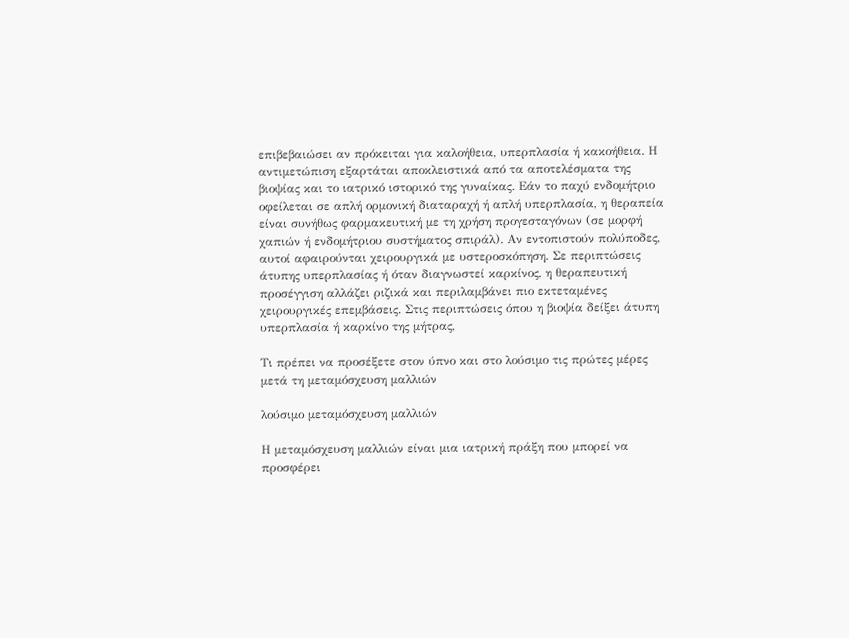επιβεβαιώσει αν πρόκειται για καλοήθεια, υπερπλασία ή κακοήθεια. Η αντιμετώπιση εξαρτάται αποκλειστικά από τα αποτελέσματα της βιοψίας και το ιατρικό ιστορικό της γυναίκας. Εάν το παχύ ενδομήτριο οφείλεται σε απλή ορμονική διαταραχή ή απλή υπερπλασία, η θεραπεία είναι συνήθως φαρμακευτική με τη χρήση προγεσταγόνων (σε μορφή χαπιών ή ενδομήτριου συστήματος σπιράλ). Αν εντοπιστούν πολύποδες, αυτοί αφαιρούνται χειρουργικά με υστεροσκόπηση. Σε περιπτώσεις άτυπης υπερπλασίας ή όταν διαγνωστεί καρκίνος, η θεραπευτική προσέγγιση αλλάζει ριζικά και περιλαμβάνει πιο εκτεταμένες χειρουργικές επεμβάσεις. Στις περιπτώσεις όπου η βιοψία δείξει άτυπη υπερπλασία ή καρκίνο της μήτρας,

Τι πρέπει να προσέξετε στον ύπνο και στο λούσιμο τις πρώτες μέρες μετά τη μεταμόσχευση μαλλιών

λούσιμο μεταμόσχευση μαλλιών

Η μεταμόσχευση μαλλιών είναι μια ιατρική πράξη που μπορεί να προσφέρει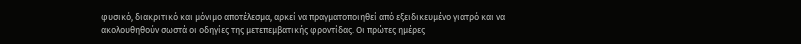φυσικό, διακριτικό και μόνιμο αποτέλεσμα, αρκεί να πραγματοποιηθεί από εξειδικευμένο γιατρό και να ακολουθηθούν σωστά οι οδηγίες της μετεπεμβατικής φροντίδας. Οι πρώτες ημέρες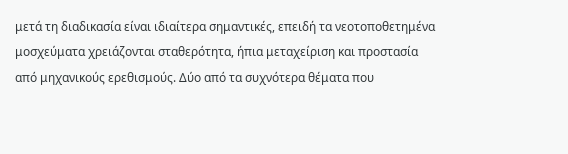μετά τη διαδικασία είναι ιδιαίτερα σημαντικές, επειδή τα νεοτοποθετημένα μοσχεύματα χρειάζονται σταθερότητα, ήπια μεταχείριση και προστασία από μηχανικούς ερεθισμούς. Δύο από τα συχνότερα θέματα που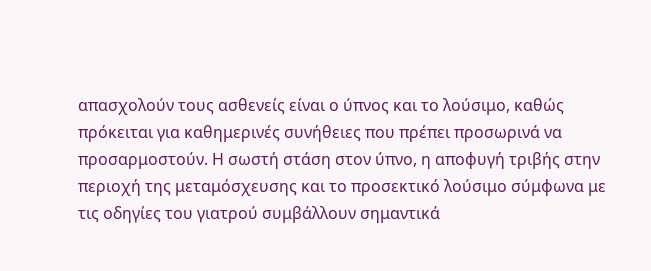απασχολούν τους ασθενείς είναι ο ύπνος και το λούσιμο, καθώς πρόκειται για καθημερινές συνήθειες που πρέπει προσωρινά να προσαρμοστούν. Η σωστή στάση στον ύπνο, η αποφυγή τριβής στην περιοχή της μεταμόσχευσης και το προσεκτικό λούσιμο σύμφωνα με τις οδηγίες του γιατρού συμβάλλουν σημαντικά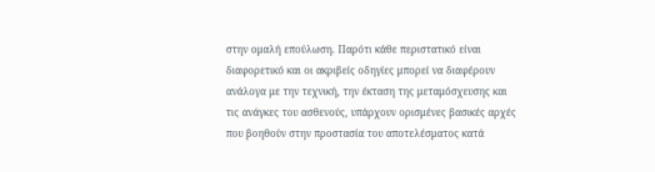στην ομαλή επούλωση. Παρότι κάθε περιστατικό είναι διαφορετικό και οι ακριβείς οδηγίες μπορεί να διαφέρουν ανάλογα με την τεχνική, την έκταση της μεταμόσχευσης και τις ανάγκες του ασθενούς, υπάρχουν ορισμένες βασικές αρχές που βοηθούν στην προστασία του αποτελέσματος κατά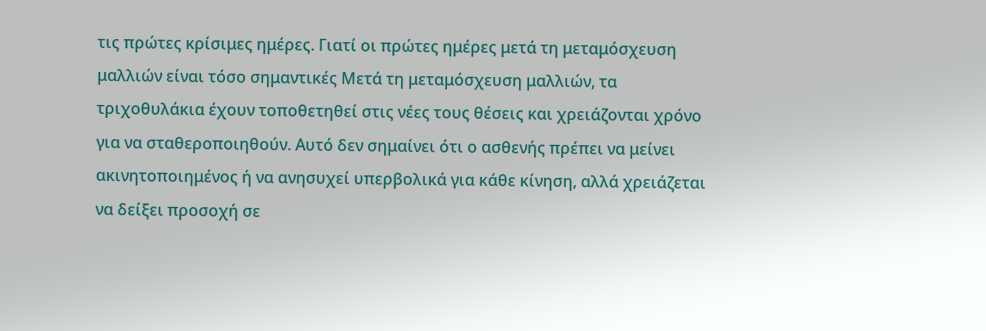τις πρώτες κρίσιμες ημέρες. Γιατί οι πρώτες ημέρες μετά τη μεταμόσχευση μαλλιών είναι τόσο σημαντικές Μετά τη μεταμόσχευση μαλλιών, τα τριχοθυλάκια έχουν τοποθετηθεί στις νέες τους θέσεις και χρειάζονται χρόνο για να σταθεροποιηθούν. Αυτό δεν σημαίνει ότι ο ασθενής πρέπει να μείνει ακινητοποιημένος ή να ανησυχεί υπερβολικά για κάθε κίνηση, αλλά χρειάζεται να δείξει προσοχή σε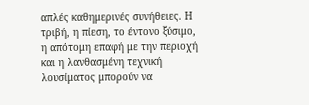απλές καθημερινές συνήθειες. Η τριβή, η πίεση, το έντονο ξύσιμο, η απότομη επαφή με την περιοχή και η λανθασμένη τεχνική λουσίματος μπορούν να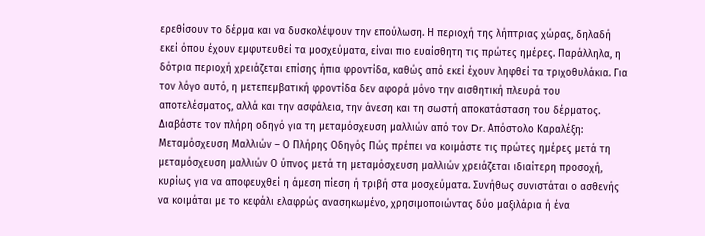ερεθίσουν το δέρμα και να δυσκολέψουν την επούλωση. Η περιοχή της λήπτριας χώρας, δηλαδή εκεί όπου έχουν εμφυτευθεί τα μοσχεύματα, είναι πιο ευαίσθητη τις πρώτες ημέρες. Παράλληλα, η δότρια περιοχή χρειάζεται επίσης ήπια φροντίδα, καθώς από εκεί έχουν ληφθεί τα τριχοθυλάκια. Για τον λόγο αυτό, η μετεπεμβατική φροντίδα δεν αφορά μόνο την αισθητική πλευρά του αποτελέσματος, αλλά και την ασφάλεια, την άνεση και τη σωστή αποκατάσταση του δέρματος. Διαβάστε τον πλήρη οδηγό για τη μεταμόσχευση μαλλιών από τον Dr. Απόστολο Καραλέξη: Μεταμόσχευση Μαλλιών – Ο Πλήρης Οδηγός Πώς πρέπει να κοιμάστε τις πρώτες ημέρες μετά τη μεταμόσχευση μαλλιών Ο ύπνος μετά τη μεταμόσχευση μαλλιών χρειάζεται ιδιαίτερη προσοχή, κυρίως για να αποφευχθεί η άμεση πίεση ή τριβή στα μοσχεύματα. Συνήθως συνιστάται ο ασθενής να κοιμάται με το κεφάλι ελαφρώς ανασηκωμένο, χρησιμοποιώντας δύο μαξιλάρια ή ένα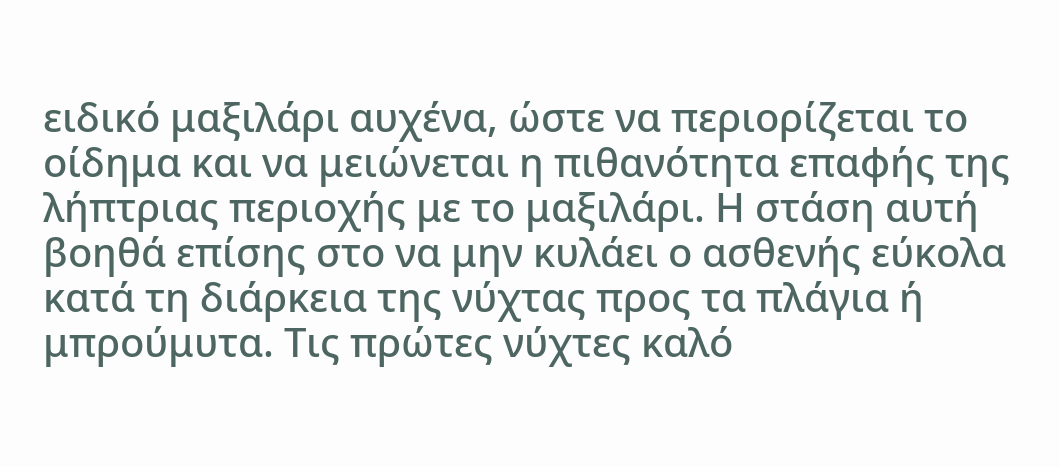ειδικό μαξιλάρι αυχένα, ώστε να περιορίζεται το οίδημα και να μειώνεται η πιθανότητα επαφής της λήπτριας περιοχής με το μαξιλάρι. Η στάση αυτή βοηθά επίσης στο να μην κυλάει ο ασθενής εύκολα κατά τη διάρκεια της νύχτας προς τα πλάγια ή μπρούμυτα. Τις πρώτες νύχτες καλό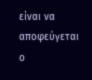είναι να αποφεύγεται ο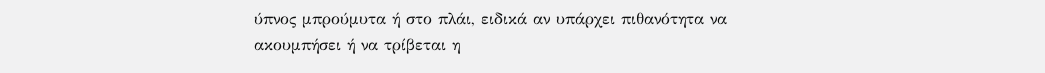ύπνος μπρούμυτα ή στο πλάι, ειδικά αν υπάρχει πιθανότητα να ακουμπήσει ή να τρίβεται η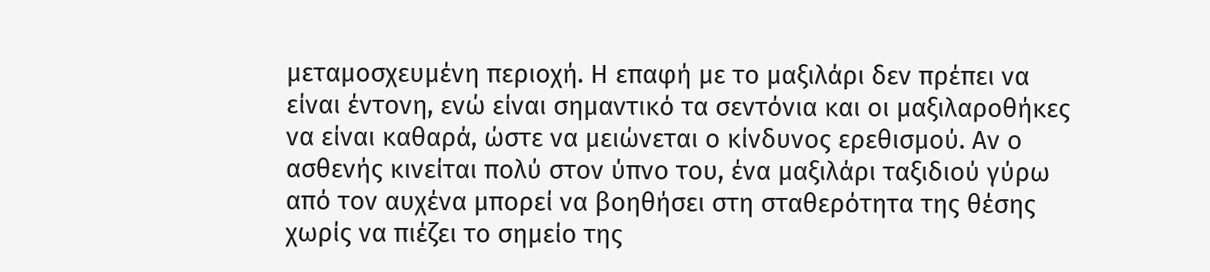μεταμοσχευμένη περιοχή. Η επαφή με το μαξιλάρι δεν πρέπει να είναι έντονη, ενώ είναι σημαντικό τα σεντόνια και οι μαξιλαροθήκες να είναι καθαρά, ώστε να μειώνεται ο κίνδυνος ερεθισμού. Αν ο ασθενής κινείται πολύ στον ύπνο του, ένα μαξιλάρι ταξιδιού γύρω από τον αυχένα μπορεί να βοηθήσει στη σταθερότητα της θέσης χωρίς να πιέζει το σημείο της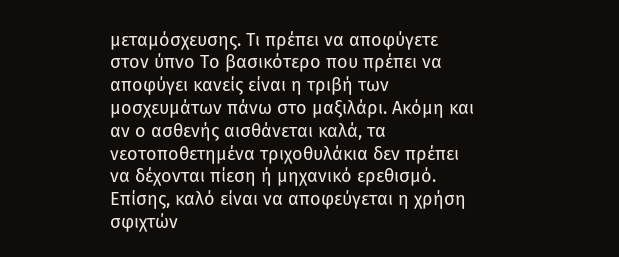μεταμόσχευσης. Τι πρέπει να αποφύγετε στον ύπνο Το βασικότερο που πρέπει να αποφύγει κανείς είναι η τριβή των μοσχευμάτων πάνω στο μαξιλάρι. Ακόμη και αν ο ασθενής αισθάνεται καλά, τα νεοτοποθετημένα τριχοθυλάκια δεν πρέπει να δέχονται πίεση ή μηχανικό ερεθισμό. Επίσης, καλό είναι να αποφεύγεται η χρήση σφιχτών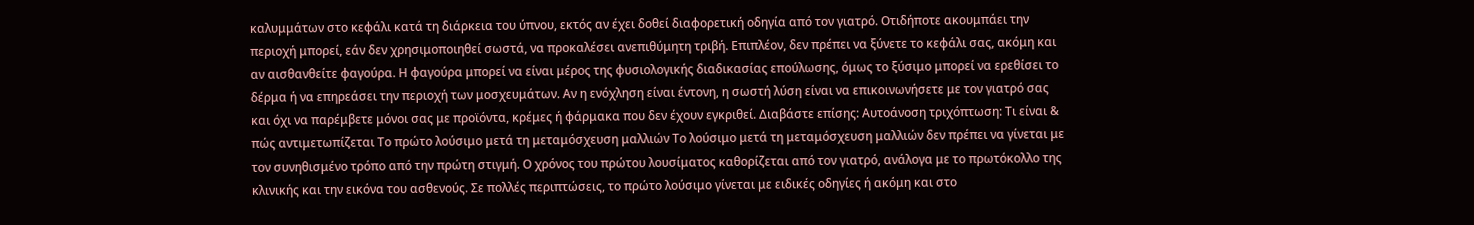καλυμμάτων στο κεφάλι κατά τη διάρκεια του ύπνου, εκτός αν έχει δοθεί διαφορετική οδηγία από τον γιατρό. Οτιδήποτε ακουμπάει την περιοχή μπορεί, εάν δεν χρησιμοποιηθεί σωστά, να προκαλέσει ανεπιθύμητη τριβή. Επιπλέον, δεν πρέπει να ξύνετε το κεφάλι σας, ακόμη και αν αισθανθείτε φαγούρα. Η φαγούρα μπορεί να είναι μέρος της φυσιολογικής διαδικασίας επούλωσης, όμως το ξύσιμο μπορεί να ερεθίσει το δέρμα ή να επηρεάσει την περιοχή των μοσχευμάτων. Αν η ενόχληση είναι έντονη, η σωστή λύση είναι να επικοινωνήσετε με τον γιατρό σας και όχι να παρέμβετε μόνοι σας με προϊόντα, κρέμες ή φάρμακα που δεν έχουν εγκριθεί. Διαβάστε επίσης: Αυτοάνοση τριχόπτωση: Τι είναι & πώς αντιμετωπίζεται Το πρώτο λούσιμο μετά τη μεταμόσχευση μαλλιών Το λούσιμο μετά τη μεταμόσχευση μαλλιών δεν πρέπει να γίνεται με τον συνηθισμένο τρόπο από την πρώτη στιγμή. Ο χρόνος του πρώτου λουσίματος καθορίζεται από τον γιατρό, ανάλογα με το πρωτόκολλο της κλινικής και την εικόνα του ασθενούς. Σε πολλές περιπτώσεις, το πρώτο λούσιμο γίνεται με ειδικές οδηγίες ή ακόμη και στο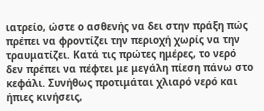ιατρείο, ώστε ο ασθενής να δει στην πράξη πώς πρέπει να φροντίζει την περιοχή χωρίς να την τραυματίζει. Κατά τις πρώτες ημέρες, το νερό δεν πρέπει να πέφτει με μεγάλη πίεση πάνω στο κεφάλι. Συνήθως προτιμάται χλιαρό νερό και ήπιες κινήσεις,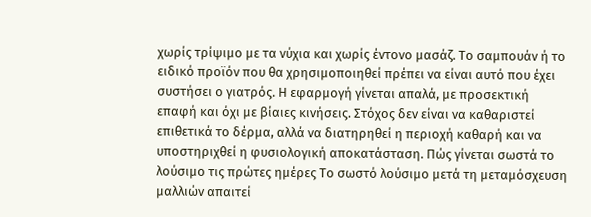χωρίς τρίψιμο με τα νύχια και χωρίς έντονο μασάζ. Το σαμπουάν ή το ειδικό προϊόν που θα χρησιμοποιηθεί πρέπει να είναι αυτό που έχει συστήσει ο γιατρός. Η εφαρμογή γίνεται απαλά, με προσεκτική επαφή και όχι με βίαιες κινήσεις. Στόχος δεν είναι να καθαριστεί επιθετικά το δέρμα, αλλά να διατηρηθεί η περιοχή καθαρή και να υποστηριχθεί η φυσιολογική αποκατάσταση. Πώς γίνεται σωστά το λούσιμο τις πρώτες ημέρες Το σωστό λούσιμο μετά τη μεταμόσχευση μαλλιών απαιτεί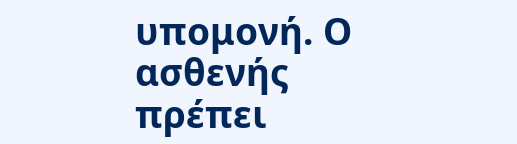υπομονή. Ο ασθενής πρέπει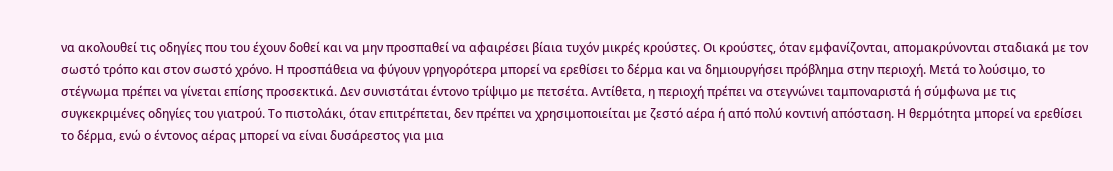να ακολουθεί τις οδηγίες που του έχουν δοθεί και να μην προσπαθεί να αφαιρέσει βίαια τυχόν μικρές κρούστες. Οι κρούστες, όταν εμφανίζονται, απομακρύνονται σταδιακά με τον σωστό τρόπο και στον σωστό χρόνο. Η προσπάθεια να φύγουν γρηγορότερα μπορεί να ερεθίσει το δέρμα και να δημιουργήσει πρόβλημα στην περιοχή. Μετά το λούσιμο, το στέγνωμα πρέπει να γίνεται επίσης προσεκτικά. Δεν συνιστάται έντονο τρίψιμο με πετσέτα. Αντίθετα, η περιοχή πρέπει να στεγνώνει ταμποναριστά ή σύμφωνα με τις συγκεκριμένες οδηγίες του γιατρού. Το πιστολάκι, όταν επιτρέπεται, δεν πρέπει να χρησιμοποιείται με ζεστό αέρα ή από πολύ κοντινή απόσταση. Η θερμότητα μπορεί να ερεθίσει το δέρμα, ενώ ο έντονος αέρας μπορεί να είναι δυσάρεστος για μια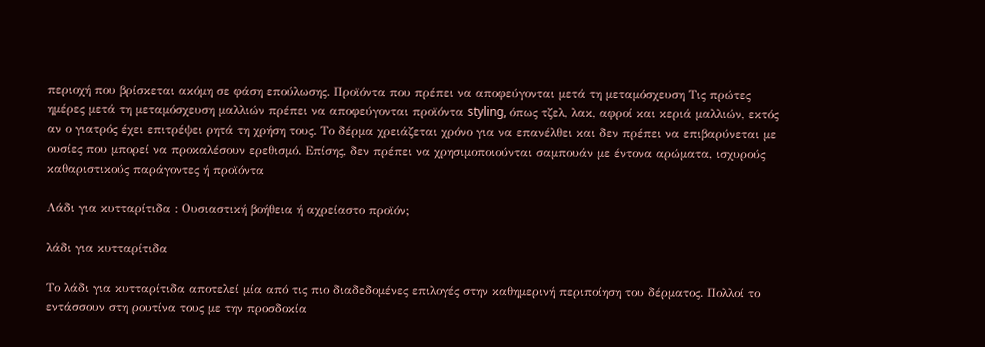περιοχή που βρίσκεται ακόμη σε φάση επούλωσης. Προϊόντα που πρέπει να αποφεύγονται μετά τη μεταμόσχευση Τις πρώτες ημέρες μετά τη μεταμόσχευση μαλλιών πρέπει να αποφεύγονται προϊόντα styling, όπως τζελ, λακ, αφροί και κεριά μαλλιών, εκτός αν ο γιατρός έχει επιτρέψει ρητά τη χρήση τους. Το δέρμα χρειάζεται χρόνο για να επανέλθει και δεν πρέπει να επιβαρύνεται με ουσίες που μπορεί να προκαλέσουν ερεθισμό. Επίσης, δεν πρέπει να χρησιμοποιούνται σαμπουάν με έντονα αρώματα, ισχυρούς καθαριστικούς παράγοντες ή προϊόντα

Λάδι για κυτταρίτιδα : Ουσιαστική βοήθεια ή αχρείαστο προϊόν;

λάδι για κυτταρίτιδα

Το λάδι για κυτταρίτιδα αποτελεί μία από τις πιο διαδεδομένες επιλογές στην καθημερινή περιποίηση του δέρματος. Πολλοί το εντάσσουν στη ρουτίνα τους με την προσδοκία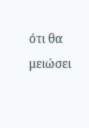ότι θα μειώσει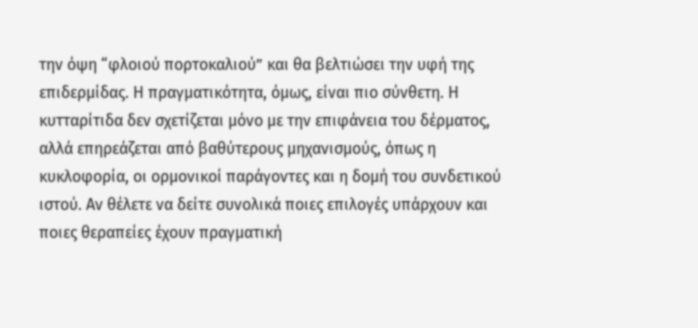την όψη “φλοιού πορτοκαλιού” και θα βελτιώσει την υφή της επιδερμίδας. Η πραγματικότητα, όμως, είναι πιο σύνθετη. Η κυτταρίτιδα δεν σχετίζεται μόνο με την επιφάνεια του δέρματος, αλλά επηρεάζεται από βαθύτερους μηχανισμούς, όπως η κυκλοφορία, οι ορμονικοί παράγοντες και η δομή του συνδετικού ιστού. Αν θέλετε να δείτε συνολικά ποιες επιλογές υπάρχουν και ποιες θεραπείες έχουν πραγματική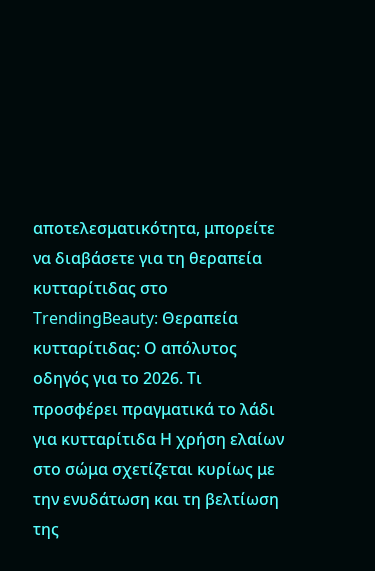αποτελεσματικότητα, μπορείτε να διαβάσετε για τη θεραπεία κυτταρίτιδας στο TrendingBeauty: Θεραπεία κυτταρίτιδας: Ο απόλυτος οδηγός για το 2026. Τι προσφέρει πραγματικά το λάδι για κυτταρίτιδα Η χρήση ελαίων στο σώμα σχετίζεται κυρίως με την ενυδάτωση και τη βελτίωση της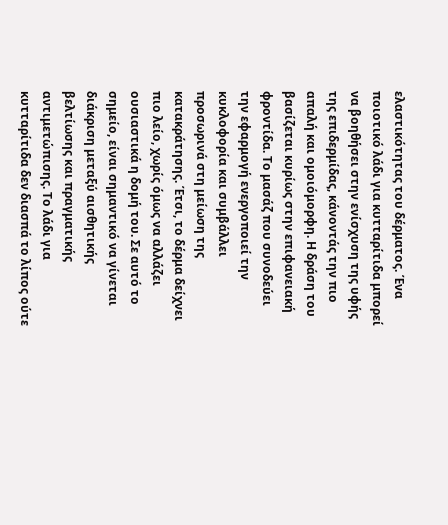ελαστικότητας του δέρματος. Ένα ποιοτικό λάδι για κυτταρίτιδα μπορεί να βοηθήσει στην ενίσχυση της υφής της επιδερμίδας, κάνοντάς την πιο απαλή και ομοιόμορφη. Η δράση του βασίζεται κυρίως στην επιφανειακή φροντίδα. Το μασάζ που συνοδεύει την εφαρμογή ενεργοποιεί την κυκλοφορία και συμβάλλει προσωρινά στη μείωση της κατακράτησης. Έτσι, το δέρμα δείχνει πιο λείο, χωρίς όμως να αλλάζει ουσιαστικά η δομή του. Σε αυτό το σημείο, είναι σημαντικό να γίνεται διάκριση μεταξύ αισθητικής βελτίωσης και πραγματικής αντιμετώπισης. Το λάδι για κυτταρίτιδα δεν διασπά το λίπος ούτε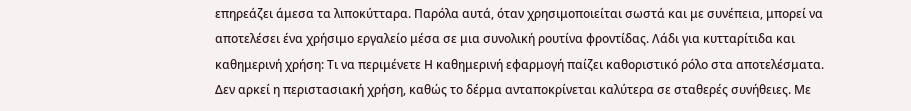επηρεάζει άμεσα τα λιποκύτταρα. Παρόλα αυτά, όταν χρησιμοποιείται σωστά και με συνέπεια, μπορεί να αποτελέσει ένα χρήσιμο εργαλείο μέσα σε μια συνολική ρουτίνα φροντίδας. Λάδι για κυτταρίτιδα και καθημερινή χρήση: Τι να περιμένετε Η καθημερινή εφαρμογή παίζει καθοριστικό ρόλο στα αποτελέσματα. Δεν αρκεί η περιστασιακή χρήση, καθώς το δέρμα ανταποκρίνεται καλύτερα σε σταθερές συνήθειες. Με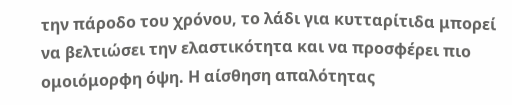την πάροδο του χρόνου, το λάδι για κυτταρίτιδα μπορεί να βελτιώσει την ελαστικότητα και να προσφέρει πιο ομοιόμορφη όψη. Η αίσθηση απαλότητας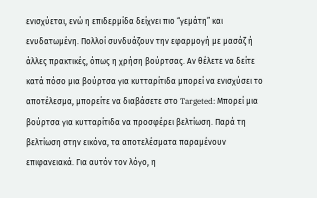ενισχύεται, ενώ η επιδερμίδα δείχνει πιο “γεμάτη” και ενυδατωμένη. Πολλοί συνδυάζουν την εφαρμογή με μασάζ ή άλλες πρακτικές, όπως η χρήση βούρτσας. Αν θέλετε να δείτε κατά πόσο μια βούρτσα για κυτταρίτιδα μπορεί να ενισχύσει το αποτέλεσμα, μπορείτε να διαβάσετε στο Targeted: Μπορεί μια βούρτσα για κυτταρίτιδα να προσφέρει βελτίωση. Παρά τη βελτίωση στην εικόνα, τα αποτελέσματα παραμένουν επιφανειακά. Για αυτόν τον λόγο, η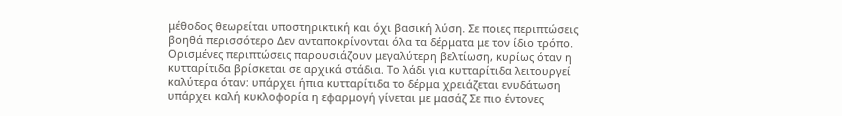μέθοδος θεωρείται υποστηρικτική και όχι βασική λύση. Σε ποιες περιπτώσεις βοηθά περισσότερο Δεν ανταποκρίνονται όλα τα δέρματα με τον ίδιο τρόπο. Ορισμένες περιπτώσεις παρουσιάζουν μεγαλύτερη βελτίωση, κυρίως όταν η κυτταρίτιδα βρίσκεται σε αρχικά στάδια. Το λάδι για κυτταρίτιδα λειτουργεί καλύτερα όταν: υπάρχει ήπια κυτταρίτιδα το δέρμα χρειάζεται ενυδάτωση υπάρχει καλή κυκλοφορία η εφαρμογή γίνεται με μασάζ Σε πιο έντονες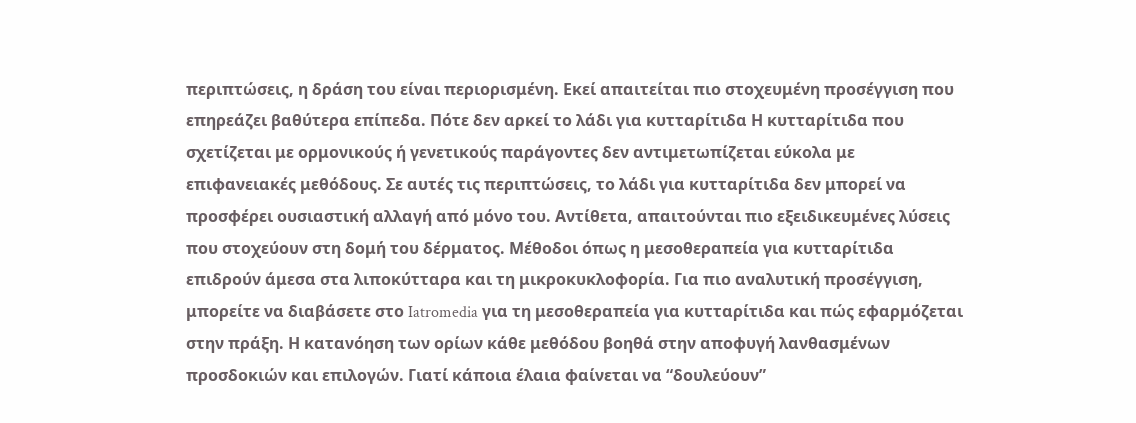περιπτώσεις, η δράση του είναι περιορισμένη. Εκεί απαιτείται πιο στοχευμένη προσέγγιση που επηρεάζει βαθύτερα επίπεδα. Πότε δεν αρκεί το λάδι για κυτταρίτιδα Η κυτταρίτιδα που σχετίζεται με ορμονικούς ή γενετικούς παράγοντες δεν αντιμετωπίζεται εύκολα με επιφανειακές μεθόδους. Σε αυτές τις περιπτώσεις, το λάδι για κυτταρίτιδα δεν μπορεί να προσφέρει ουσιαστική αλλαγή από μόνο του. Αντίθετα, απαιτούνται πιο εξειδικευμένες λύσεις που στοχεύουν στη δομή του δέρματος. Μέθοδοι όπως η μεσοθεραπεία για κυτταρίτιδα επιδρούν άμεσα στα λιποκύτταρα και τη μικροκυκλοφορία. Για πιο αναλυτική προσέγγιση, μπορείτε να διαβάσετε στο Iatromedia για τη μεσοθεραπεία για κυτταρίτιδα και πώς εφαρμόζεται στην πράξη. Η κατανόηση των ορίων κάθε μεθόδου βοηθά στην αποφυγή λανθασμένων προσδοκιών και επιλογών. Γιατί κάποια έλαια φαίνεται να “δουλεύουν”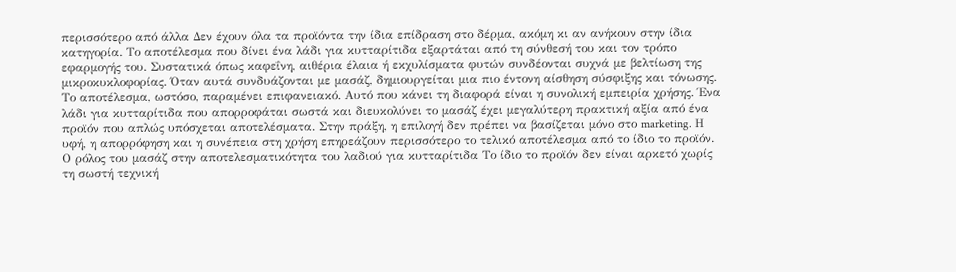περισσότερο από άλλα Δεν έχουν όλα τα προϊόντα την ίδια επίδραση στο δέρμα, ακόμη κι αν ανήκουν στην ίδια κατηγορία. Το αποτέλεσμα που δίνει ένα λάδι για κυτταρίτιδα εξαρτάται από τη σύνθεσή του και τον τρόπο εφαρμογής του. Συστατικά όπως καφεΐνη, αιθέρια έλαια ή εκχυλίσματα φυτών συνδέονται συχνά με βελτίωση της μικροκυκλοφορίας. Όταν αυτά συνδυάζονται με μασάζ, δημιουργείται μια πιο έντονη αίσθηση σύσφιξης και τόνωσης. Το αποτέλεσμα, ωστόσο, παραμένει επιφανειακό. Αυτό που κάνει τη διαφορά είναι η συνολική εμπειρία χρήσης. Ένα λάδι για κυτταρίτιδα που απορροφάται σωστά και διευκολύνει το μασάζ έχει μεγαλύτερη πρακτική αξία από ένα προϊόν που απλώς υπόσχεται αποτελέσματα. Στην πράξη, η επιλογή δεν πρέπει να βασίζεται μόνο στο marketing. Η υφή, η απορρόφηση και η συνέπεια στη χρήση επηρεάζουν περισσότερο το τελικό αποτέλεσμα από το ίδιο το προϊόν. Ο ρόλος του μασάζ στην αποτελεσματικότητα του λαδιού για κυτταρίτιδα Το ίδιο το προϊόν δεν είναι αρκετό χωρίς τη σωστή τεχνική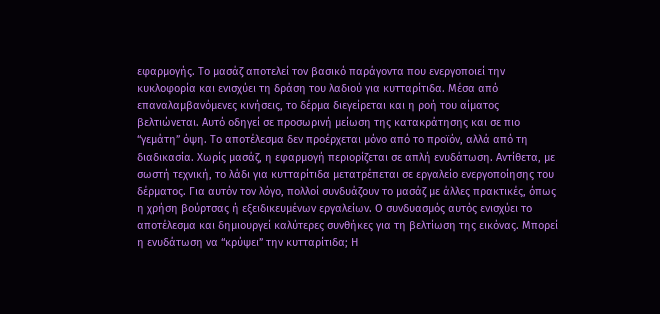εφαρμογής. Το μασάζ αποτελεί τον βασικό παράγοντα που ενεργοποιεί την κυκλοφορία και ενισχύει τη δράση του λαδιού για κυτταρίτιδα. Μέσα από επαναλαμβανόμενες κινήσεις, το δέρμα διεγείρεται και η ροή του αίματος βελτιώνεται. Αυτό οδηγεί σε προσωρινή μείωση της κατακράτησης και σε πιο “γεμάτη” όψη. Το αποτέλεσμα δεν προέρχεται μόνο από το προϊόν, αλλά από τη διαδικασία. Χωρίς μασάζ, η εφαρμογή περιορίζεται σε απλή ενυδάτωση. Αντίθετα, με σωστή τεχνική, το λάδι για κυτταρίτιδα μετατρέπεται σε εργαλείο ενεργοποίησης του δέρματος. Για αυτόν τον λόγο, πολλοί συνδυάζουν το μασάζ με άλλες πρακτικές, όπως η χρήση βούρτσας ή εξειδικευμένων εργαλείων. Ο συνδυασμός αυτός ενισχύει το αποτέλεσμα και δημιουργεί καλύτερες συνθήκες για τη βελτίωση της εικόνας. Μπορεί η ενυδάτωση να “κρύψει” την κυτταρίτιδα; Η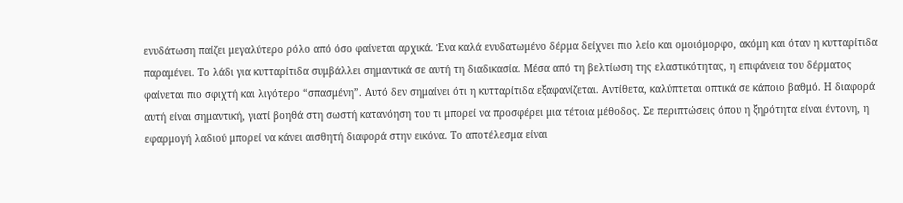ενυδάτωση παίζει μεγαλύτερο ρόλο από όσο φαίνεται αρχικά. Ένα καλά ενυδατωμένο δέρμα δείχνει πιο λείο και ομοιόμορφο, ακόμη και όταν η κυτταρίτιδα παραμένει. Το λάδι για κυτταρίτιδα συμβάλλει σημαντικά σε αυτή τη διαδικασία. Μέσα από τη βελτίωση της ελαστικότητας, η επιφάνεια του δέρματος φαίνεται πιο σφιχτή και λιγότερο “σπασμένη”. Αυτό δεν σημαίνει ότι η κυτταρίτιδα εξαφανίζεται. Αντίθετα, καλύπτεται οπτικά σε κάποιο βαθμό. Η διαφορά αυτή είναι σημαντική, γιατί βοηθά στη σωστή κατανόηση του τι μπορεί να προσφέρει μια τέτοια μέθοδος. Σε περιπτώσεις όπου η ξηρότητα είναι έντονη, η εφαρμογή λαδιού μπορεί να κάνει αισθητή διαφορά στην εικόνα. Το αποτέλεσμα είναι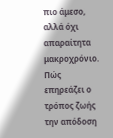πιο άμεσο, αλλά όχι απαραίτητα μακροχρόνιο. Πώς επηρεάζει ο τρόπος ζωής την απόδοση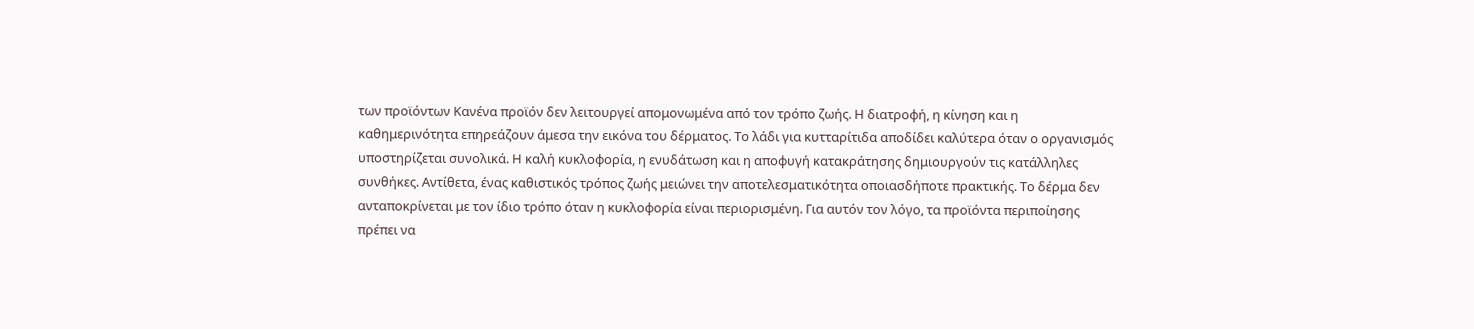των προϊόντων Κανένα προϊόν δεν λειτουργεί απομονωμένα από τον τρόπο ζωής. Η διατροφή, η κίνηση και η καθημερινότητα επηρεάζουν άμεσα την εικόνα του δέρματος. Το λάδι για κυτταρίτιδα αποδίδει καλύτερα όταν ο οργανισμός υποστηρίζεται συνολικά. Η καλή κυκλοφορία, η ενυδάτωση και η αποφυγή κατακράτησης δημιουργούν τις κατάλληλες συνθήκες. Αντίθετα, ένας καθιστικός τρόπος ζωής μειώνει την αποτελεσματικότητα οποιασδήποτε πρακτικής. Το δέρμα δεν ανταποκρίνεται με τον ίδιο τρόπο όταν η κυκλοφορία είναι περιορισμένη. Για αυτόν τον λόγο, τα προϊόντα περιποίησης πρέπει να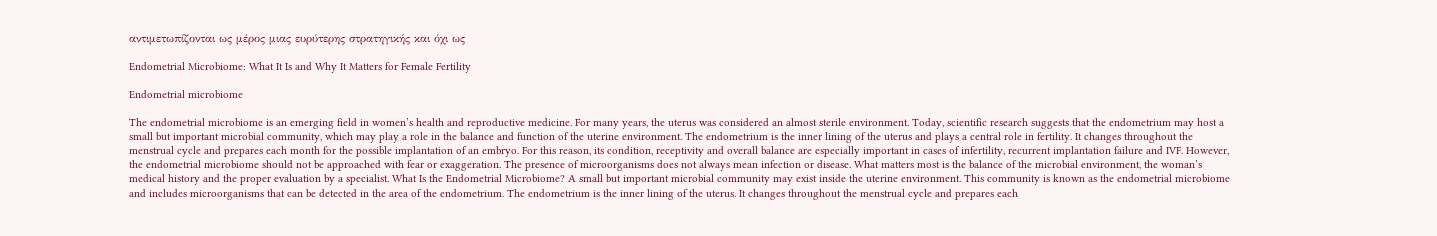αντιμετωπίζονται ως μέρος μιας ευρύτερης στρατηγικής και όχι ως

Endometrial Microbiome: What It Is and Why It Matters for Female Fertility

Endometrial microbiome

The endometrial microbiome is an emerging field in women’s health and reproductive medicine. For many years, the uterus was considered an almost sterile environment. Today, scientific research suggests that the endometrium may host a small but important microbial community, which may play a role in the balance and function of the uterine environment. The endometrium is the inner lining of the uterus and plays a central role in fertility. It changes throughout the menstrual cycle and prepares each month for the possible implantation of an embryo. For this reason, its condition, receptivity and overall balance are especially important in cases of infertility, recurrent implantation failure and IVF. However, the endometrial microbiome should not be approached with fear or exaggeration. The presence of microorganisms does not always mean infection or disease. What matters most is the balance of the microbial environment, the woman’s medical history and the proper evaluation by a specialist. What Is the Endometrial Microbiome? A small but important microbial community may exist inside the uterine environment. This community is known as the endometrial microbiome and includes microorganisms that can be detected in the area of the endometrium. The endometrium is the inner lining of the uterus. It changes throughout the menstrual cycle and prepares each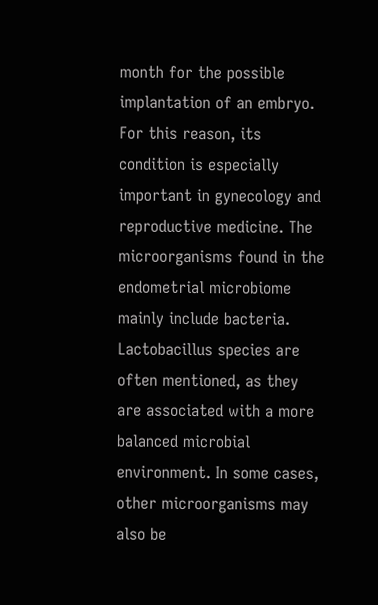month for the possible implantation of an embryo. For this reason, its condition is especially important in gynecology and reproductive medicine. The microorganisms found in the endometrial microbiome mainly include bacteria. Lactobacillus species are often mentioned, as they are associated with a more balanced microbial environment. In some cases, other microorganisms may also be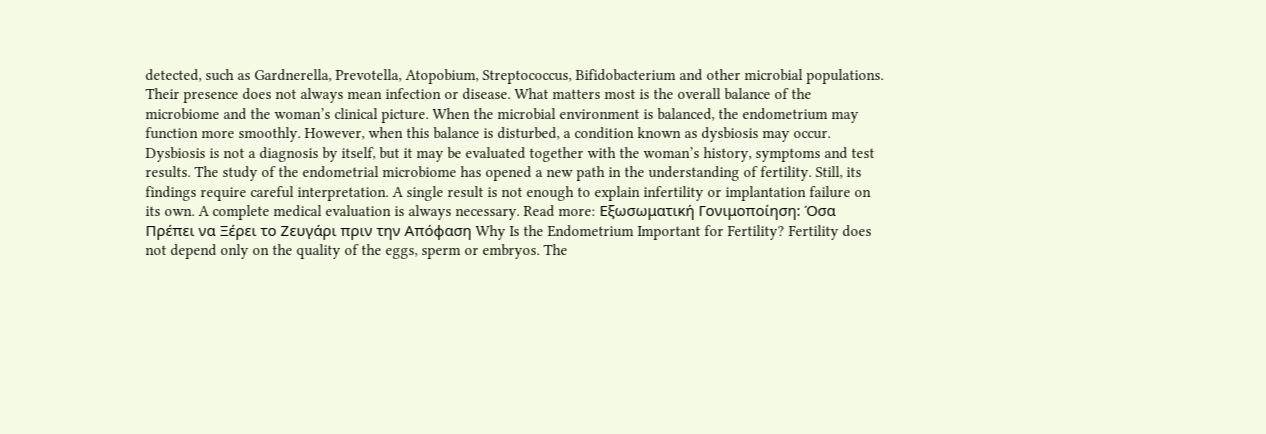detected, such as Gardnerella, Prevotella, Atopobium, Streptococcus, Bifidobacterium and other microbial populations. Their presence does not always mean infection or disease. What matters most is the overall balance of the microbiome and the woman’s clinical picture. When the microbial environment is balanced, the endometrium may function more smoothly. However, when this balance is disturbed, a condition known as dysbiosis may occur. Dysbiosis is not a diagnosis by itself, but it may be evaluated together with the woman’s history, symptoms and test results. The study of the endometrial microbiome has opened a new path in the understanding of fertility. Still, its findings require careful interpretation. A single result is not enough to explain infertility or implantation failure on its own. A complete medical evaluation is always necessary. Read more: Εξωσωματική Γονιμοποίηση: Όσα Πρέπει να Ξέρει το Ζευγάρι πριν την Απόφαση Why Is the Endometrium Important for Fertility? Fertility does not depend only on the quality of the eggs, sperm or embryos. The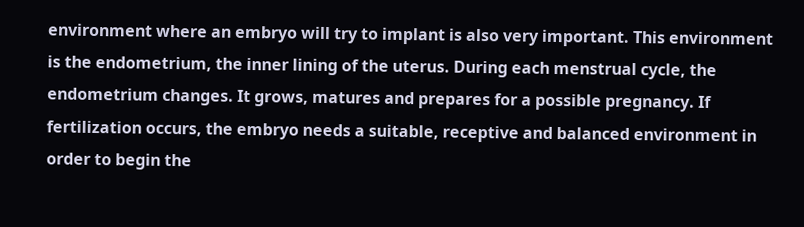environment where an embryo will try to implant is also very important. This environment is the endometrium, the inner lining of the uterus. During each menstrual cycle, the endometrium changes. It grows, matures and prepares for a possible pregnancy. If fertilization occurs, the embryo needs a suitable, receptive and balanced environment in order to begin the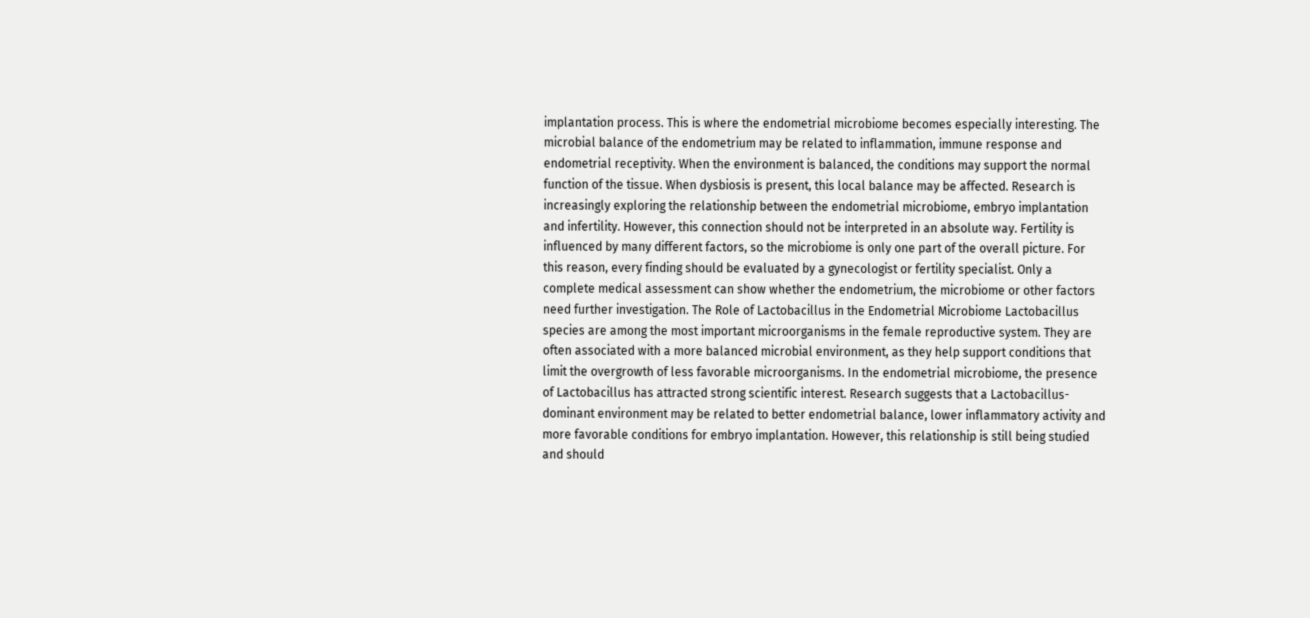implantation process. This is where the endometrial microbiome becomes especially interesting. The microbial balance of the endometrium may be related to inflammation, immune response and endometrial receptivity. When the environment is balanced, the conditions may support the normal function of the tissue. When dysbiosis is present, this local balance may be affected. Research is increasingly exploring the relationship between the endometrial microbiome, embryo implantation and infertility. However, this connection should not be interpreted in an absolute way. Fertility is influenced by many different factors, so the microbiome is only one part of the overall picture. For this reason, every finding should be evaluated by a gynecologist or fertility specialist. Only a complete medical assessment can show whether the endometrium, the microbiome or other factors need further investigation. The Role of Lactobacillus in the Endometrial Microbiome Lactobacillus species are among the most important microorganisms in the female reproductive system. They are often associated with a more balanced microbial environment, as they help support conditions that limit the overgrowth of less favorable microorganisms. In the endometrial microbiome, the presence of Lactobacillus has attracted strong scientific interest. Research suggests that a Lactobacillus-dominant environment may be related to better endometrial balance, lower inflammatory activity and more favorable conditions for embryo implantation. However, this relationship is still being studied and should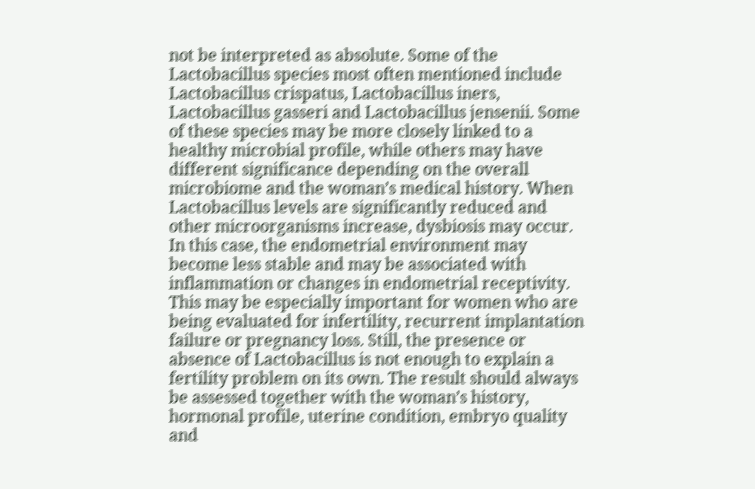not be interpreted as absolute. Some of the Lactobacillus species most often mentioned include Lactobacillus crispatus, Lactobacillus iners, Lactobacillus gasseri and Lactobacillus jensenii. Some of these species may be more closely linked to a healthy microbial profile, while others may have different significance depending on the overall microbiome and the woman’s medical history. When Lactobacillus levels are significantly reduced and other microorganisms increase, dysbiosis may occur. In this case, the endometrial environment may become less stable and may be associated with inflammation or changes in endometrial receptivity. This may be especially important for women who are being evaluated for infertility, recurrent implantation failure or pregnancy loss. Still, the presence or absence of Lactobacillus is not enough to explain a fertility problem on its own. The result should always be assessed together with the woman’s history, hormonal profile, uterine condition, embryo quality and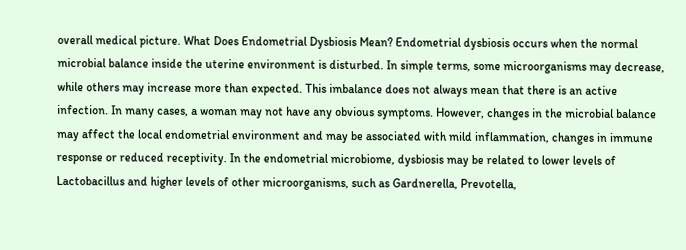overall medical picture. What Does Endometrial Dysbiosis Mean? Endometrial dysbiosis occurs when the normal microbial balance inside the uterine environment is disturbed. In simple terms, some microorganisms may decrease, while others may increase more than expected. This imbalance does not always mean that there is an active infection. In many cases, a woman may not have any obvious symptoms. However, changes in the microbial balance may affect the local endometrial environment and may be associated with mild inflammation, changes in immune response or reduced receptivity. In the endometrial microbiome, dysbiosis may be related to lower levels of Lactobacillus and higher levels of other microorganisms, such as Gardnerella, Prevotella,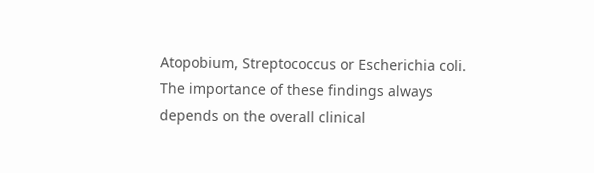Atopobium, Streptococcus or Escherichia coli. The importance of these findings always depends on the overall clinical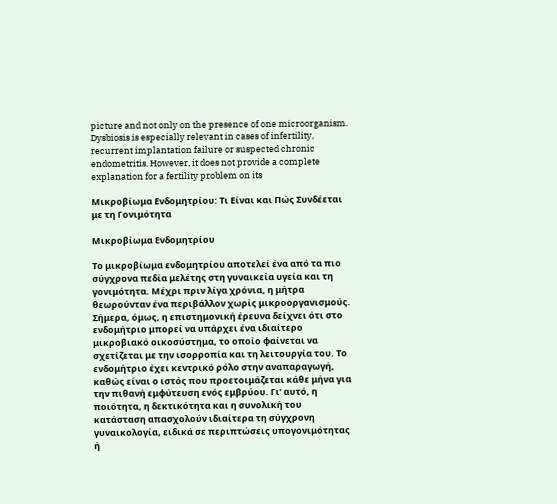picture and not only on the presence of one microorganism. Dysbiosis is especially relevant in cases of infertility, recurrent implantation failure or suspected chronic endometritis. However, it does not provide a complete explanation for a fertility problem on its

Μικροβίωμα Ενδομητρίου: Τι Είναι και Πώς Συνδέεται με τη Γονιμότητα

Μικροβίωμα Ενδομητρίου

Το μικροβίωμα ενδομητρίου αποτελεί ένα από τα πιο σύγχρονα πεδία μελέτης στη γυναικεία υγεία και τη γονιμότητα. Μέχρι πριν λίγα χρόνια, η μήτρα θεωρούνταν ένα περιβάλλον χωρίς μικροοργανισμούς. Σήμερα, όμως, η επιστημονική έρευνα δείχνει ότι στο ενδομήτριο μπορεί να υπάρχει ένα ιδιαίτερο μικροβιακό οικοσύστημα, το οποίο φαίνεται να σχετίζεται με την ισορροπία και τη λειτουργία του. Το ενδομήτριο έχει κεντρικό ρόλο στην αναπαραγωγή, καθώς είναι ο ιστός που προετοιμάζεται κάθε μήνα για την πιθανή εμφύτευση ενός εμβρύου. Γι’ αυτό, η ποιότητα, η δεκτικότητα και η συνολική του κατάσταση απασχολούν ιδιαίτερα τη σύγχρονη γυναικολογία, ειδικά σε περιπτώσεις υπογονιμότητας ή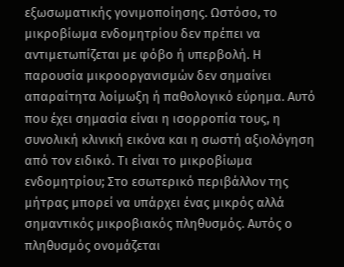εξωσωματικής γονιμοποίησης. Ωστόσο, το μικροβίωμα ενδομητρίου δεν πρέπει να αντιμετωπίζεται με φόβο ή υπερβολή. Η παρουσία μικροοργανισμών δεν σημαίνει απαραίτητα λοίμωξη ή παθολογικό εύρημα. Αυτό που έχει σημασία είναι η ισορροπία τους, η συνολική κλινική εικόνα και η σωστή αξιολόγηση από τον ειδικό. Τι είναι το μικροβίωμα ενδομητρίου; Στο εσωτερικό περιβάλλον της μήτρας μπορεί να υπάρχει ένας μικρός αλλά σημαντικός μικροβιακός πληθυσμός. Αυτός ο πληθυσμός ονομάζεται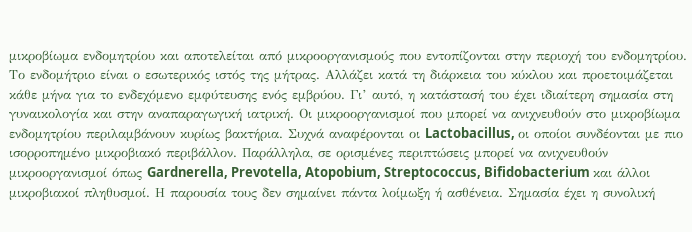μικροβίωμα ενδομητρίου και αποτελείται από μικροοργανισμούς που εντοπίζονται στην περιοχή του ενδομητρίου. Το ενδομήτριο είναι ο εσωτερικός ιστός της μήτρας. Αλλάζει κατά τη διάρκεια του κύκλου και προετοιμάζεται κάθε μήνα για το ενδεχόμενο εμφύτευσης ενός εμβρύου. Γι’ αυτό, η κατάστασή του έχει ιδιαίτερη σημασία στη γυναικολογία και στην αναπαραγωγική ιατρική. Οι μικροοργανισμοί που μπορεί να ανιχνευθούν στο μικροβίωμα ενδομητρίου περιλαμβάνουν κυρίως βακτήρια. Συχνά αναφέρονται οι Lactobacillus, οι οποίοι συνδέονται με πιο ισορροπημένο μικροβιακό περιβάλλον. Παράλληλα, σε ορισμένες περιπτώσεις μπορεί να ανιχνευθούν μικροοργανισμοί όπως Gardnerella, Prevotella, Atopobium, Streptococcus, Bifidobacterium και άλλοι μικροβιακοί πληθυσμοί. Η παρουσία τους δεν σημαίνει πάντα λοίμωξη ή ασθένεια. Σημασία έχει η συνολική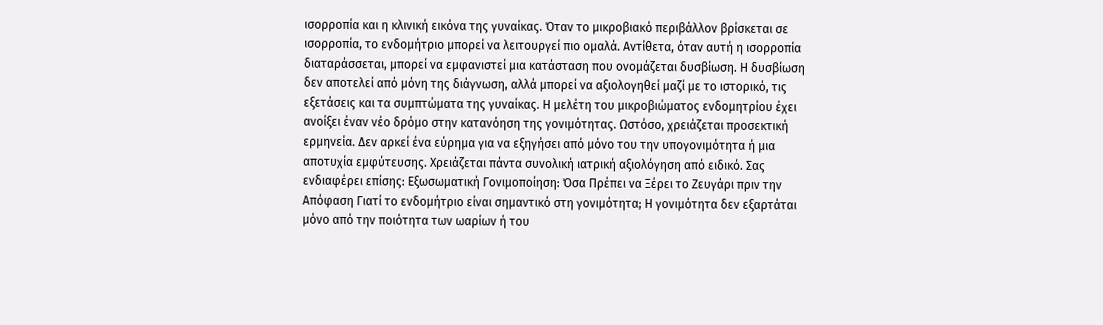ισορροπία και η κλινική εικόνα της γυναίκας. Όταν το μικροβιακό περιβάλλον βρίσκεται σε ισορροπία, το ενδομήτριο μπορεί να λειτουργεί πιο ομαλά. Αντίθετα, όταν αυτή η ισορροπία διαταράσσεται, μπορεί να εμφανιστεί μια κατάσταση που ονομάζεται δυσβίωση. Η δυσβίωση δεν αποτελεί από μόνη της διάγνωση, αλλά μπορεί να αξιολογηθεί μαζί με το ιστορικό, τις εξετάσεις και τα συμπτώματα της γυναίκας. Η μελέτη του μικροβιώματος ενδομητρίου έχει ανοίξει έναν νέο δρόμο στην κατανόηση της γονιμότητας. Ωστόσο, χρειάζεται προσεκτική ερμηνεία. Δεν αρκεί ένα εύρημα για να εξηγήσει από μόνο του την υπογονιμότητα ή μια αποτυχία εμφύτευσης. Χρειάζεται πάντα συνολική ιατρική αξιολόγηση από ειδικό. Σας ενδιαφέρει επίσης: Εξωσωματική Γονιμοποίηση: Όσα Πρέπει να Ξέρει το Ζευγάρι πριν την Απόφαση Γιατί το ενδομήτριο είναι σημαντικό στη γονιμότητα; Η γονιμότητα δεν εξαρτάται μόνο από την ποιότητα των ωαρίων ή του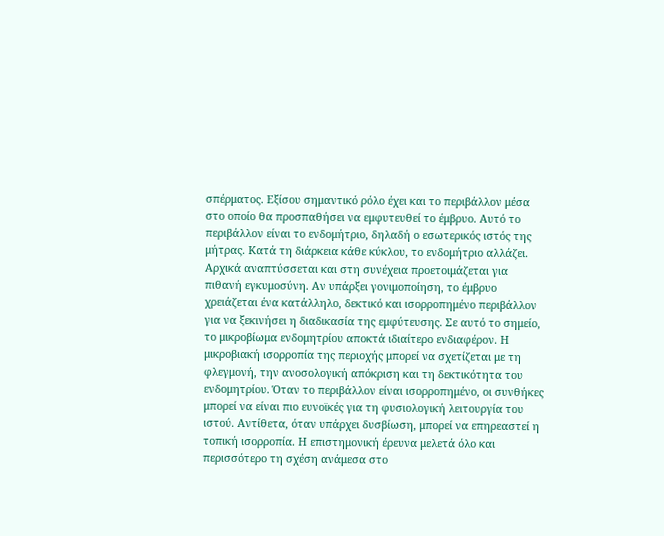σπέρματος. Εξίσου σημαντικό ρόλο έχει και το περιβάλλον μέσα στο οποίο θα προσπαθήσει να εμφυτευθεί το έμβρυο. Αυτό το περιβάλλον είναι το ενδομήτριο, δηλαδή ο εσωτερικός ιστός της μήτρας. Κατά τη διάρκεια κάθε κύκλου, το ενδομήτριο αλλάζει. Αρχικά αναπτύσσεται και στη συνέχεια προετοιμάζεται για πιθανή εγκυμοσύνη. Αν υπάρξει γονιμοποίηση, το έμβρυο χρειάζεται ένα κατάλληλο, δεκτικό και ισορροπημένο περιβάλλον για να ξεκινήσει η διαδικασία της εμφύτευσης. Σε αυτό το σημείο, το μικροβίωμα ενδομητρίου αποκτά ιδιαίτερο ενδιαφέρον. Η μικροβιακή ισορροπία της περιοχής μπορεί να σχετίζεται με τη φλεγμονή, την ανοσολογική απόκριση και τη δεκτικότητα του ενδομητρίου. Όταν το περιβάλλον είναι ισορροπημένο, οι συνθήκες μπορεί να είναι πιο ευνοϊκές για τη φυσιολογική λειτουργία του ιστού. Αντίθετα, όταν υπάρχει δυσβίωση, μπορεί να επηρεαστεί η τοπική ισορροπία. Η επιστημονική έρευνα μελετά όλο και περισσότερο τη σχέση ανάμεσα στο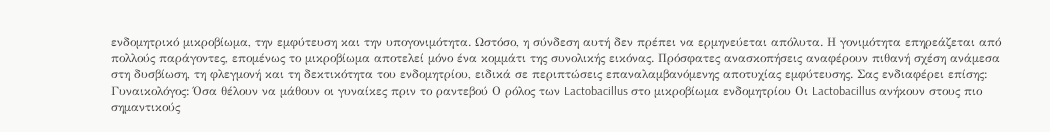ενδομητρικό μικροβίωμα, την εμφύτευση και την υπογονιμότητα. Ωστόσο, η σύνδεση αυτή δεν πρέπει να ερμηνεύεται απόλυτα. Η γονιμότητα επηρεάζεται από πολλούς παράγοντες, επομένως το μικροβίωμα αποτελεί μόνο ένα κομμάτι της συνολικής εικόνας. Πρόσφατες ανασκοπήσεις αναφέρουν πιθανή σχέση ανάμεσα στη δυσβίωση, τη φλεγμονή και τη δεκτικότητα του ενδομητρίου, ειδικά σε περιπτώσεις επαναλαμβανόμενης αποτυχίας εμφύτευσης. Σας ενδιαφέρει επίσης: Γυναικολόγος: Όσα θέλουν να μάθουν οι γυναίκες πριν το ραντεβού Ο ρόλος των Lactobacillus στο μικροβίωμα ενδομητρίου Οι Lactobacillus ανήκουν στους πιο σημαντικούς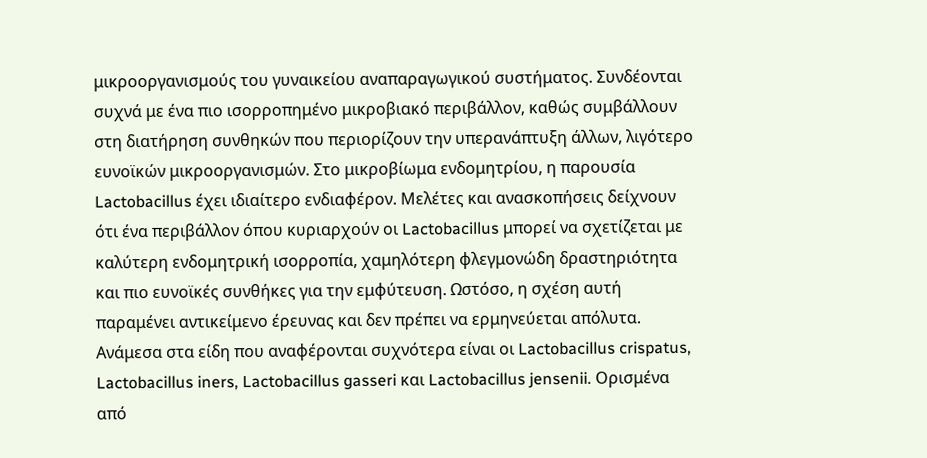μικροοργανισμούς του γυναικείου αναπαραγωγικού συστήματος. Συνδέονται συχνά με ένα πιο ισορροπημένο μικροβιακό περιβάλλον, καθώς συμβάλλουν στη διατήρηση συνθηκών που περιορίζουν την υπερανάπτυξη άλλων, λιγότερο ευνοϊκών μικροοργανισμών. Στο μικροβίωμα ενδομητρίου, η παρουσία Lactobacillus έχει ιδιαίτερο ενδιαφέρον. Μελέτες και ανασκοπήσεις δείχνουν ότι ένα περιβάλλον όπου κυριαρχούν οι Lactobacillus μπορεί να σχετίζεται με καλύτερη ενδομητρική ισορροπία, χαμηλότερη φλεγμονώδη δραστηριότητα και πιο ευνοϊκές συνθήκες για την εμφύτευση. Ωστόσο, η σχέση αυτή παραμένει αντικείμενο έρευνας και δεν πρέπει να ερμηνεύεται απόλυτα. Ανάμεσα στα είδη που αναφέρονται συχνότερα είναι οι Lactobacillus crispatus, Lactobacillus iners, Lactobacillus gasseri και Lactobacillus jensenii. Ορισμένα από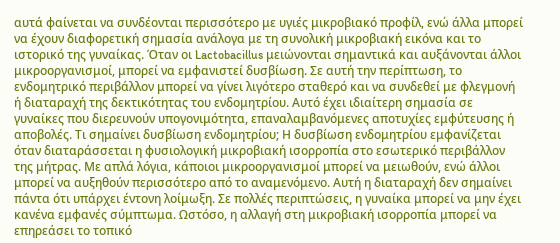αυτά φαίνεται να συνδέονται περισσότερο με υγιές μικροβιακό προφίλ, ενώ άλλα μπορεί να έχουν διαφορετική σημασία ανάλογα με τη συνολική μικροβιακή εικόνα και το ιστορικό της γυναίκας. Όταν οι Lactobacillus μειώνονται σημαντικά και αυξάνονται άλλοι μικροοργανισμοί, μπορεί να εμφανιστεί δυσβίωση. Σε αυτή την περίπτωση, το ενδομητρικό περιβάλλον μπορεί να γίνει λιγότερο σταθερό και να συνδεθεί με φλεγμονή ή διαταραχή της δεκτικότητας του ενδομητρίου. Αυτό έχει ιδιαίτερη σημασία σε γυναίκες που διερευνούν υπογονιμότητα, επαναλαμβανόμενες αποτυχίες εμφύτευσης ή αποβολές. Τι σημαίνει δυσβίωση ενδομητρίου; Η δυσβίωση ενδομητρίου εμφανίζεται όταν διαταράσσεται η φυσιολογική μικροβιακή ισορροπία στο εσωτερικό περιβάλλον της μήτρας. Με απλά λόγια, κάποιοι μικροοργανισμοί μπορεί να μειωθούν, ενώ άλλοι μπορεί να αυξηθούν περισσότερο από το αναμενόμενο. Αυτή η διαταραχή δεν σημαίνει πάντα ότι υπάρχει έντονη λοίμωξη. Σε πολλές περιπτώσεις, η γυναίκα μπορεί να μην έχει κανένα εμφανές σύμπτωμα. Ωστόσο, η αλλαγή στη μικροβιακή ισορροπία μπορεί να επηρεάσει το τοπικό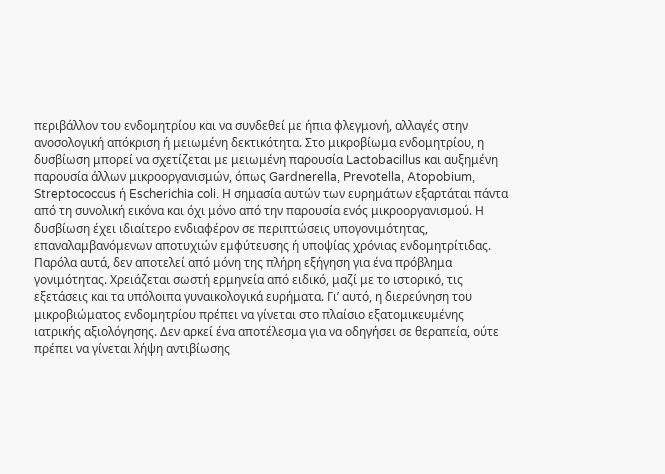περιβάλλον του ενδομητρίου και να συνδεθεί με ήπια φλεγμονή, αλλαγές στην ανοσολογική απόκριση ή μειωμένη δεκτικότητα. Στο μικροβίωμα ενδομητρίου, η δυσβίωση μπορεί να σχετίζεται με μειωμένη παρουσία Lactobacillus και αυξημένη παρουσία άλλων μικροοργανισμών, όπως Gardnerella, Prevotella, Atopobium, Streptococcus ή Escherichia coli. Η σημασία αυτών των ευρημάτων εξαρτάται πάντα από τη συνολική εικόνα και όχι μόνο από την παρουσία ενός μικροοργανισμού. Η δυσβίωση έχει ιδιαίτερο ενδιαφέρον σε περιπτώσεις υπογονιμότητας, επαναλαμβανόμενων αποτυχιών εμφύτευσης ή υποψίας χρόνιας ενδομητρίτιδας. Παρόλα αυτά, δεν αποτελεί από μόνη της πλήρη εξήγηση για ένα πρόβλημα γονιμότητας. Χρειάζεται σωστή ερμηνεία από ειδικό, μαζί με το ιστορικό, τις εξετάσεις και τα υπόλοιπα γυναικολογικά ευρήματα. Γι’ αυτό, η διερεύνηση του μικροβιώματος ενδομητρίου πρέπει να γίνεται στο πλαίσιο εξατομικευμένης ιατρικής αξιολόγησης. Δεν αρκεί ένα αποτέλεσμα για να οδηγήσει σε θεραπεία, ούτε πρέπει να γίνεται λήψη αντιβίωσης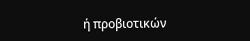ή προβιοτικών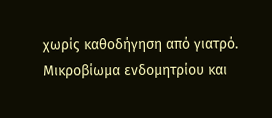χωρίς καθοδήγηση από γιατρό. Μικροβίωμα ενδομητρίου και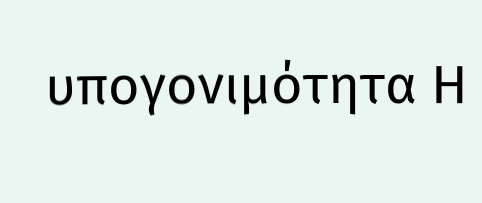υπογονιμότητα Η